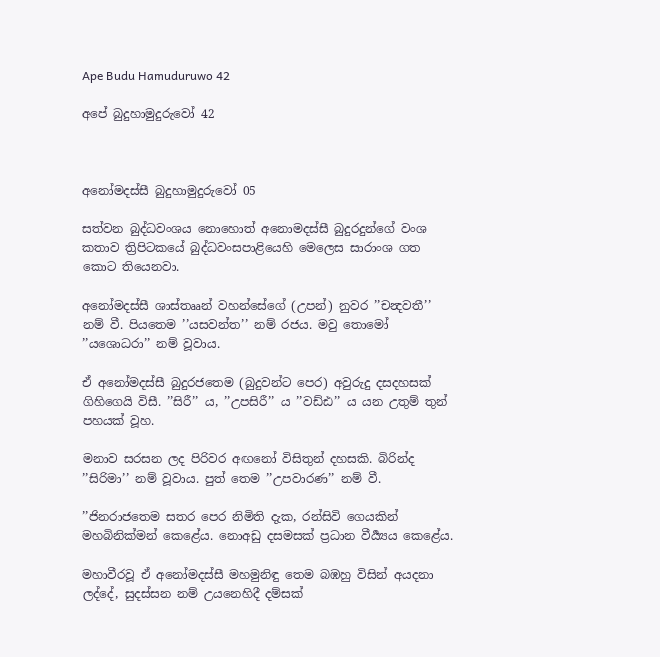Ape Budu Hamuduruwo 42

අපේ බුදුහාමුදුරුවෝ 42



අනෝමදස්සී බුදුහාමුදුරුවෝ 05

සත්වන බුද්ධවංශය නොහොත් අනොමදස්සී බුදුරදුන්ගේ වංශ කතාව ත්‍රිපිටකයේ බුද්ධවංසපාළියෙහි මෙලෙස සාරාංශ ගත කොට තියෙනවා.

අනෝමදස්සී ශාස්තෲන් වහන්සේගේ (උපන්) නුවර ’’චන්‍දවතී’’ නම් වී. පියතෙම ’’යසවන්ත’’ නම් රජය. මවු තොමෝ ’’යශොධරා’’ නම් වූවාය.

ඒ අනෝමදස්සී බුදුරජතෙම (බුදුවන්ට පෙර) අවුරුදු දසදහසක් ගිහිගෙයි විසී. ’’සිරී’’ ය, ’’උපසිරී’’ ය ’’වඩ්ඪ’’ ය යන උතුම් තුන් පහයක් වූහ.

මනාව සරසන ලද පිරිවර අඟනෝ විසිතුන් දහසකි. බිරින්ද ’’සිරිමා’’ නම් වූවාය. පුත් තෙම ’’උපවාරණ’’ නම් වී.

’’ජිනරාජතෙම සතර පෙර නිමිති දැක, රන්සිවි ගෙයකින් මහබිනික්මන් කෙළේය. නොඅඩු දසමසක් ප්‍රධාන වීර්‍ය්‍යය කෙළේය.

මහාවීරවූ ඒ අනෝමදස්සී මහමුනිඳු තෙම බඹහු විසින් අයදනා ලද්දේ, සුදස්සන නම් උයනෙහිදී දම්සක්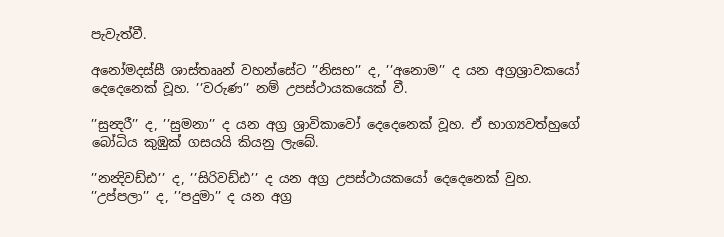පැවැත්වී.

අනෝමදස්සී ශාස්තෲන් වහන්සේට ’’නිසභ’’ ද, ’’අනොම’’ ද යන අග්‍රශ්‍රාවකයෝ දෙදෙනෙක් වූහ. ’’වරුණ’’ නම් උපස්ථායකයෙක් වී.

’’සුන්‍දරී’’ ද, ’’සුමනා’’ ද යන අග්‍ර ශ්‍රාවිකාවෝ දෙදෙනෙක් වූහ. ඒ භාග්‍යවත්හුගේ බෝධිය කුඹුක් ගසයයි කියනු ලැබේ.

’’නන්‍දිවඩ්ඪ’’ ද, ’’සිරිවඩ්ඪ’’ ද යන අග්‍ර උපස්ථායකයෝ දෙදෙනෙක් වුහ. ’’උප්පලා’’ ද, ’’පදුමා’’ ද යන අග්‍ර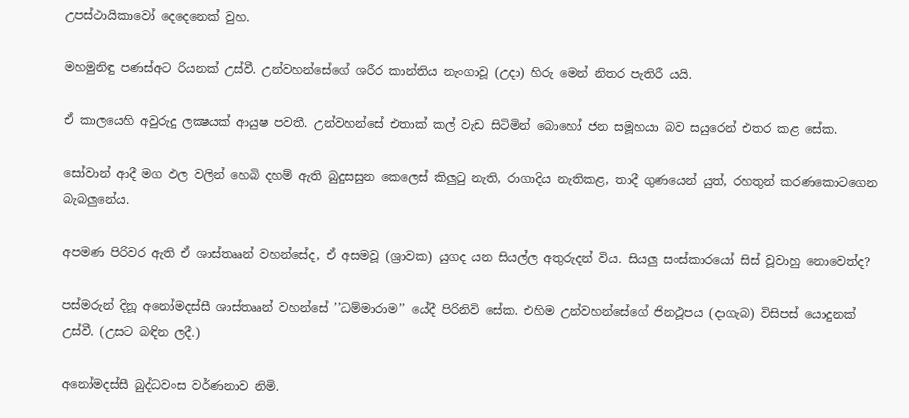උපස්ථායිකාවෝ දෙදෙනෙක් වුහ.

මහමුනිඳු පණස්අට රියනක් උස්වී. උන්වහන්සේගේ ශරීර කාන්තිය නැංගාවූ (උදා) හිරු මෙන් නිතර පැතිරී යයි.

ඒ කාලයෙහි අවුරුදු ලක්‍ෂයක් ආයුෂ පවතී. උන්වහන්සේ එතාක් කල් වැඩ සිටිමින් බොහෝ ජන සමූහයා බව සයුරෙන් එතර කළ සේක.

සෝවාන් ආදී මග ඵල වලින් හෙබි දහම් ඇති බුදුසසුන කෙලෙස් කිලුටු නැති, රාගාදිය නැතිකළ, තාදී ගුණයෙන් යුත්, රහතුන් කරණකොටගෙන බැබලුනේය.

අපමණ පිරිවර ඇති ඒ ශාස්තෲන් වහන්සේද, ඒ අසමවූ (ශ්‍රාවක) යුගද යන සියල්ල අතුරුදන් විය. සියලු සංස්කාරයෝ සිස් වූවාහු නොවෙත්ද?

පස්මරුන් දිනූ අනෝමදස්සී ශාස්තෲන් වහන්සේ ’’ධම්මාරාම’’ යේදී පිරිනිවි සේක. එහිම උන්වහන්සේගේ ජිනථූපය (දාගැබ) විසිපස් යොදුනක් උස්වී. (උසට බඳින ලදී.)

අනෝමදස්සී බුද්ධවංස වර්ණනාව නිමි.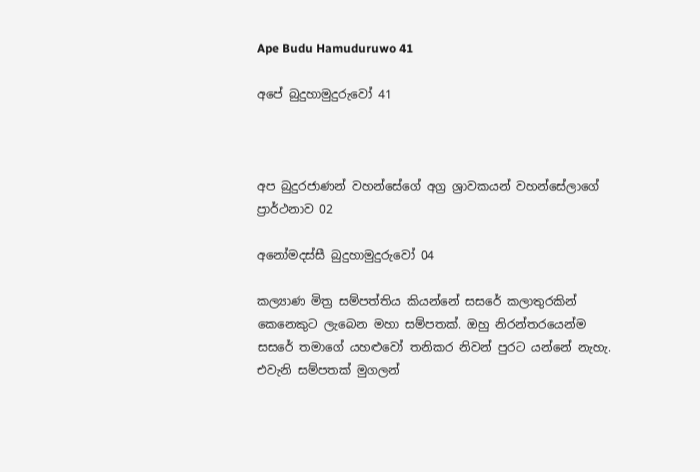Ape Budu Hamuduruwo 41

අපේ බුදුහාමුදුරුවෝ 41



අප බුදුරජාණන් වහන්සේගේ අග්‍ර ශ්‍රාවකයන් වහන්සේලාගේ ප්‍රාර්ථනාව 02

අනෝමදස්සී බුදුහාමුදුරුවෝ 04

කල්‍යාණ මිත්‍ර සම්පත්තිය කියන්නේ සසරේ කලාතුරකින් කෙනෙකුට ලැබෙන මහා සම්පතක්. ඔහු නිරන්තරයෙන්ම සසරේ තමාගේ යහළුවෝ තනිකර නිවන් පුරට යන්නේ නැහැ. එවැනි සම්පතක් මුගලන්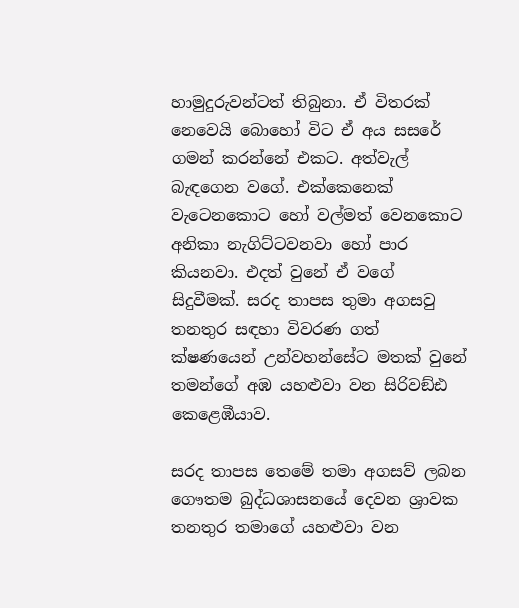හාමුදුරුවන්ටත් තිබුනා. ඒ විතරක් නෙවෙයි බොහෝ විට ඒ අය සසරේ ගමන් කරන්නේ එකට. අත්වැල් බැඳගෙන වගේ. එක්කෙනෙක් වැටෙනකොට හෝ වල්මත් වෙනකොට අනිකා නැගිට්ටවනවා හෝ පාර කියනවා. එදත් වුනේ ඒ වගේ සිදුවීමක්. සරද තාපස තුමා අගසවු තනතුර සඳහා විවරණ ගත් ක්ෂණයෙන් උන්වහන්සේට මතක් වුනේ තමන්ගේ අඹ යහළුවා වන සිරිවඞ්ඪ කෙළෙඹීයාව.

සරද තාපස තෙමේ තමා අගසව් ලබන ගෞතම බුද්ධශාසනයේ දෙවන ශ්‍රාවක තනතුර තමාගේ යහළුවා වන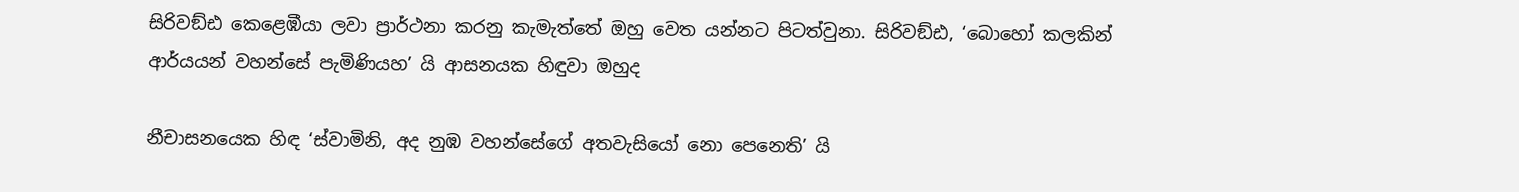සිරිවඞ්ඪ කෙළෙඹීයා ලවා ප්‍රාර්ථනා කරනු කැමැත්තේ ඔහු වෙත යන්නට පිටත්වුනා. සිරිවඞ්ඪ, ‘බොහෝ කලකින් ආර්යයන් වහන්සේ පැමිණියහ’ යි ආසනයක හිඳුවා ඔහුද

නීචාසනයෙක හිඳ ‘ස්වාමිනි, අද නුඹ වහන්සේගේ අතවැසියෝ නො පෙනෙති’ යි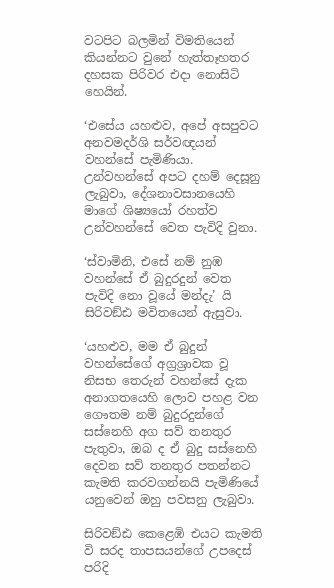වටපිට බලමින් විමතියෙන් කියන්නට වුනේ හැත්තෑහතර දහසක පිරිවර එදා නොසිටි හෙයින්.

‘එසේය යහළුව, අපේ අසපුවට අනවමදර්ශි සර්වඥයන් වහන්සේ පැමිණියා. උන්වහන්සේ අපට දහම් දෙසූනු ලැබුවා, දේශනාවසානයෙහි මාගේ ශිෂ්‍යයෝ රහත්ව උන්වහන්සේ වෙත පැවිදි වුනා.

‘ස්වාමිනි, එසේ නම් නුඹ වහන්සේ ඒ බුදුරදුන් වෙත පැවිදි නො වූයේ මන්දැ’ යි සිරිවඞ්ඪ මවිතයෙන් ඇසුවා.

‘යහළුව, මම ඒ බුදුන් වහන්සේගේ අග්‍රශ්‍රාවක වූ නිසභ තෙරුන් වහන්සේ දැක අනාගතයෙහි ලොව පහළ වන ගෞතම නම් බුදුරදුන්ගේ සස්නෙහි අග සව් තනතුර පැතුවා, ඔබ ද ඒ බුදු සස්නෙහි දෙවන සව් තනතුර පතන්නට කැමති කරවගන්නයි පැමිණියේ යනුවෙන් ඔහු පවසනු ලැබුවා.

සිරිවඞ්ඪ කෙළෙඹි එයට කැමති වි සරද තාපසයන්ගේ උපදෙස් පරිදි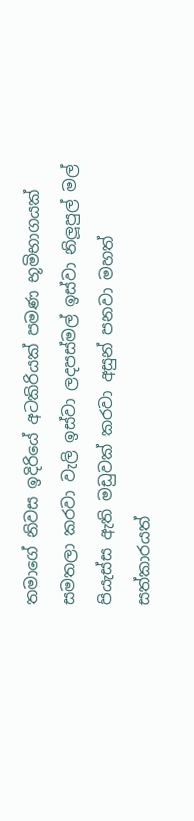තමාගේ නිවස ඉදිරියේ අටකිරියක් පමණ භූමිභාගයක් සමතලා කරවා වැලි ඉස්වා ලදපස්මල් ඉස්වා නිලූපුල් මල් පියැස්ස ඇති මඩුවක් කරවා අසුන් පනවා මහත් සත්කාරයත්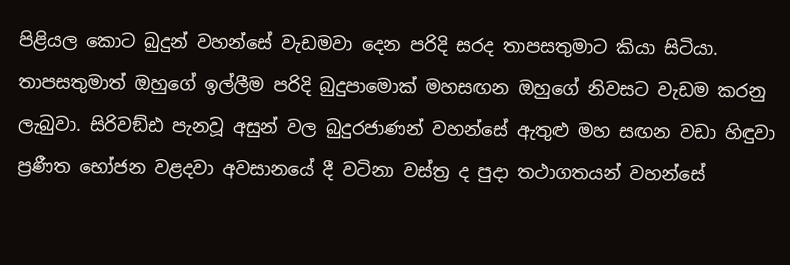පිළියල කොට බුදුන් වහන්සේ වැඩමවා දෙන පරිදි සරද තාපසතුමාට කියා සිටියා. තාපසතුමාත් ඔහුගේ ඉල්ලීම පරිදි බුදුපාමොක් මහසඟන ඔහුගේ නිවසට වැඩම කරනු ලැබුවා. සිරිවඞ්ඪ පැනවූ අසුන් වල බුදුරජාණන් වහන්සේ ඇතුළු මහ සඟන වඩා හිඳුවා ප්‍රණීත භෝජන වළදවා අවසානයේ දී වටිනා වස්ත්‍ර ද පුදා තථාගතයන් වහන්සේ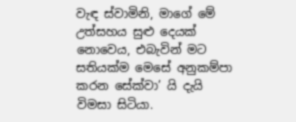වැඳ ස්වාමිනි, මාගේ මේ උත්සහය සුළු දෙයක් නොවෙය, එබැවින් මට සතියක්ම මෙසේ අනුකම්පා කරන සේක්වා’ යි දැයි විමසා සිටියා.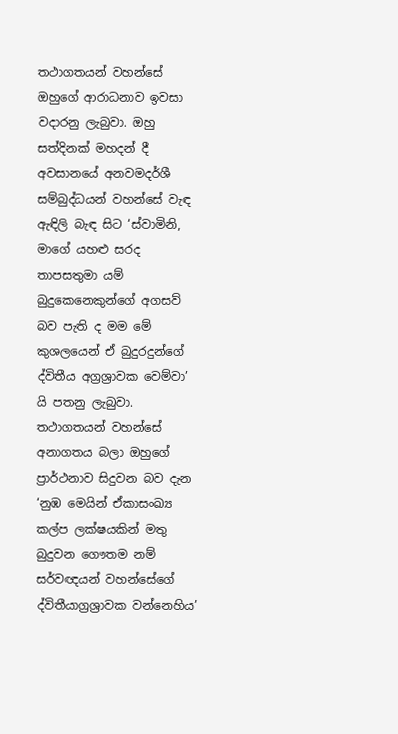තථාගතයන් වහන්සේ ඔහුගේ ආරාධනාව ඉවසා වදාරනු ලැබුවා. ඔහු සත්දිනක් මහදන් දී අවසානයේ අනවමදර්ශී සම්බුද්ධයන් වහන්සේ වැඳ ඇඳිලි බැඳ සිට ‘ස්වාමිනි, මාගේ යහළු සරද තාපසතුමා යම් බුදුකෙනෙකුන්ගේ අගසව් බව පැති ද මම මේ කුශලයෙන් ඒ බුදුරදුන්ගේ ද්විතීය අග්‍රශ්‍රාවක වෙම්වා’ යි පතනු ලැබුවා. තථාගතයන් වහන්සේ අනාගතය බලා ඔහුගේ ප්‍රාර්ථනාව සිදුවන බව දැන ‘නුඹ මෙයින් ඒකාසංඛ්‍ය කල්ප ලක්ෂයකින් මතු බුදුවන ගෞතම නම් සර්වඥයන් වහන්සේගේ ද්විතීයාග්‍රශ්‍රාවක වන්නෙහිය’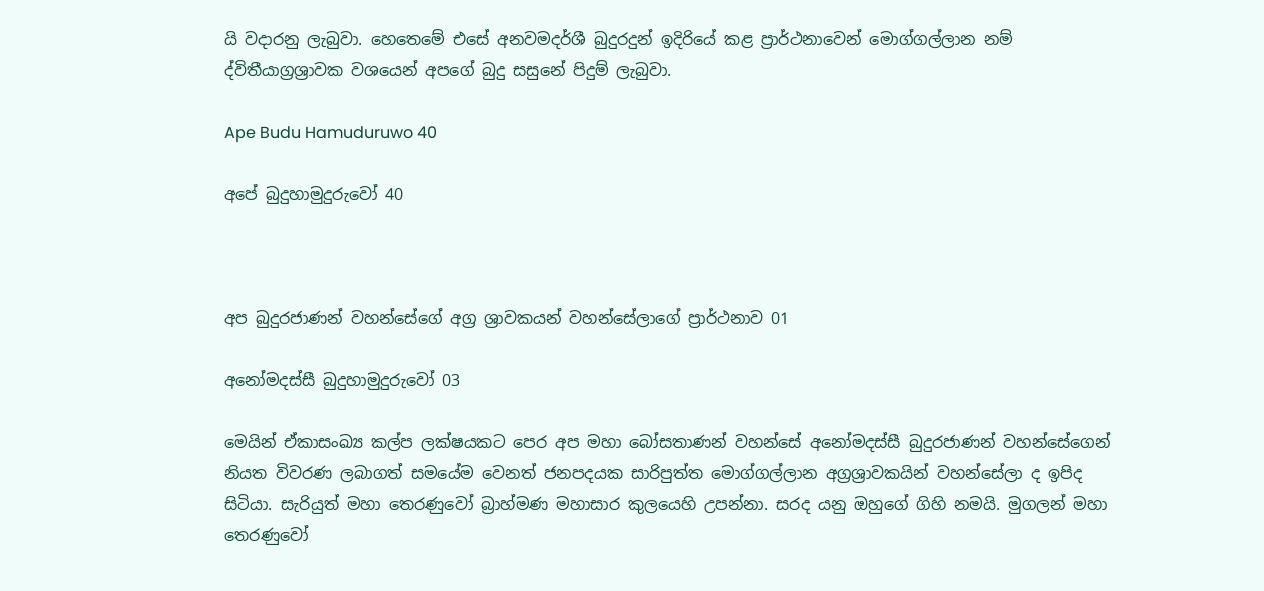යි වදාරනු ලැබුවා. හෙතෙමේ එසේ අනවමදර්ශී බුදුරදුන් ඉදිරියේ කළ ප්‍රාර්ථනාවෙන් මොග්ගල්ලාන නම් ද්විතීයාග්‍රශ්‍රාවක වශයෙන් අපගේ බුදු සසුනේ පිදුම් ලැබුවා.

Ape Budu Hamuduruwo 40

අපේ බුදුහාමුදුරුවෝ 40



අප බුදුරජාණන් වහන්සේගේ අග්‍ර ශ්‍රාවකයන් වහන්සේලාගේ ප්‍රාර්ථනාව 01

අනෝමදස්සී බුදුහාමුදුරුවෝ 03

මෙයින් ඒකාසංඛ්‍ය කල්ප ලක්ෂයකට පෙර අප මහා බෝසතාණන් වහන්සේ අනෝමදස්සී බුදුරජාණන් වහන්සේගෙන් නියත විවරණ ලබාගත් සමයේම වෙනත් ජනපදයක සාරිපුත්ත මොග්ගල්ලාන අග්‍රශ්‍රාවකයින් වහන්සේලා ද ඉපිද සිටියා. සැරියුත් මහා තෙරණුවෝ බ්‍රාහ්මණ මහාසාර කුලයෙහි උපන්නා. සරද යනු ඔහුගේ ගිහි නමයි. මුගලන් මහා තෙරණුවෝ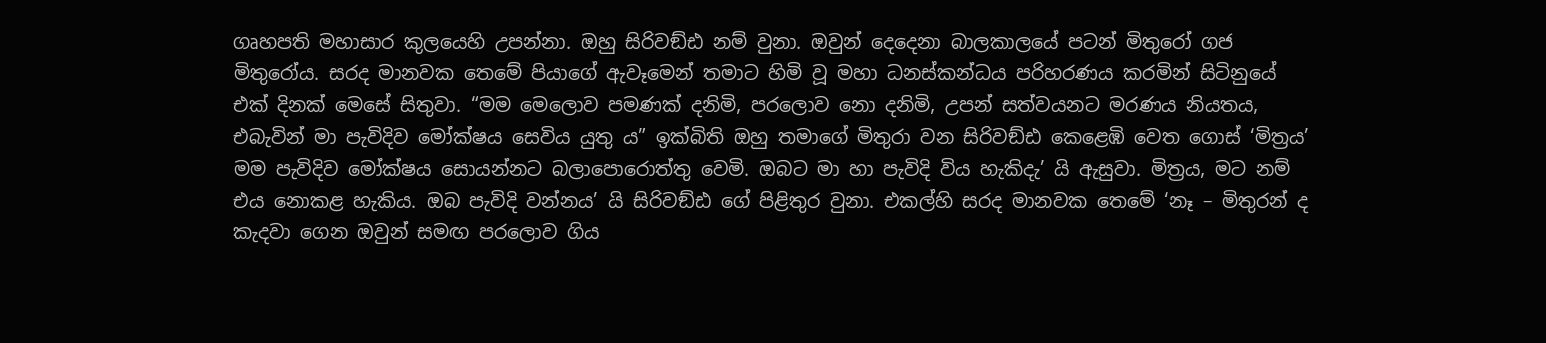ගෘහපති මහාසාර කුලයෙහි උපන්නා. ඔහු සිරිවඞ්ඪ නම් වුනා. ඔවුන් දෙදෙනා බාලකාලයේ පටන් මිතුරෝ ගජ මිතුරෝය. සරද මානවක තෙමේ පියාගේ ඇවෑමෙන් තමාට හිමි වූ මහා ධනස්කන්ධය පරිහරණය කරමින් සිටිනුයේ එක් දිනක් මෙසේ සිතුවා. “මම මෙලොව පමණක් දනිමි, පරලොව නො දනිමි, උපන් සත්වයනට මරණය නියතය, එබැවින් මා පැවිදිව මෝක්ෂය සෙවිය යුතු ය” ඉක්බිති ඔහු තමාගේ මිතුරා වන සිරිවඞ්ඪ කෙළෙඹි වෙත ගොස් ‘මිත්‍රය’ මම පැවිදිව මෝක්ෂය සොයන්නට බලාපොරොත්තු වෙමි. ඔබට මා හා පැවිදි විය හැකිදැ’ යි ඇසුවා. මිත්‍රය, මට නම් එය නොකළ හැකිය. ඔබ පැවිදි වන්නය’ යි සිරිවඞ්ඪ ගේ පිළිතුර වුනා. එකල්හි සරද මානවක තෙමේ ‘නෑ – මිතුරන් ද කැදවා ගෙන ඔවුන් සමඟ පරලොව ගිය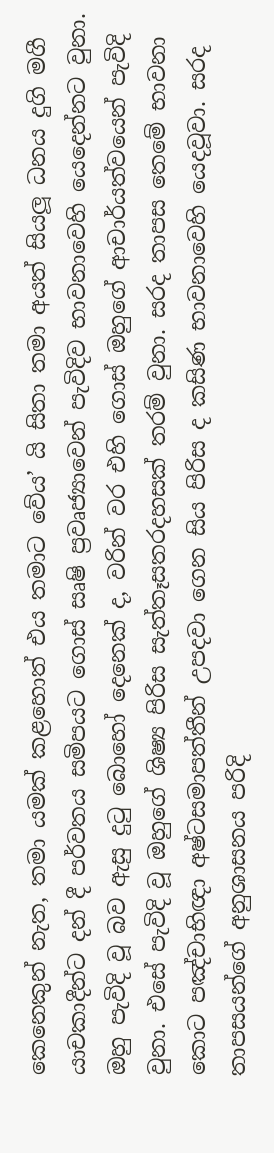කෙනෙකුන් නැත, තමා යමක් කළහොත් එය තමාට වේය’ යි සිතා තමා අයත් සියලූ ධනය දුගි මගී යාචකාදීන්ට දන් දී පර්වතය සමිපයට ගොස් සෘෂි ප්‍රවෘජ්‍යාවෙන් පැවිදිව භාවනාවෙහි යෙදෙන්නට වුනා. ඔහු පැවිදි වූ බව ඇසු දුටු බොහෝ දෙනෙක් ද, වරින් වර එහි ගොස් ඔහුගේ ආචාර්යත්වයෙන් පැවිදි වුනා. එසේ පැවිදි වූ ඔහුගේ ශිෂ්‍ය පිරිස සැත්තෑසතරදහසක් තරම් වුනා. සරද තාපස තෙමේ භාවනා කොට පඤ්චාභිඥා අෂ්ටසමාපත්තීන් උපදවා ගෙන සිය පිරිස ද කසිණ භාවනාවෙහි යෙදවූවා. සරද තාපසයන්ගේ අනුශාසනය පරිදි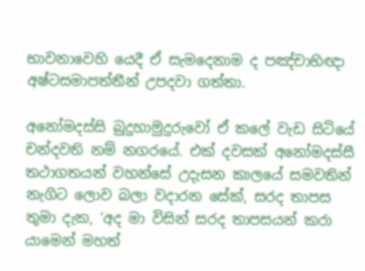භාවනාවෙහි යෙදී ඒ සැමදෙනාම ද පඤ්චාභිඥා අෂ්ටසමාපත්තීන් උපදවා ගත්තා.

අනෝමදස්සි බුදුහාමුදුරුවෝ ඒ කලේ වැඩ සිටියේ චන්දවති නම් නගරයේ. එක් දවසක් අනෝමදස්සී තථාගතයන් වහන්සේ උදැසන කාලයේ සමවතින් නැගිට ලොව බලා වදාරන සේක්, සරද තාපස තුමා දැක, ‘අද මා විසින් සරද තාපසයන් කරා යාමෙන් මහත්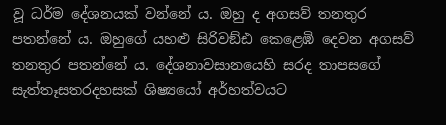වූ ධර්ම දේශනයක් වන්නේ ය. ඔහු ද අගසව් තනතුර පතන්නේ ය. ඔහුගේ යහළු සිරිවඞ්ඪ කෙළෙඹි දෙවන අගසව් තනතුර පතන්නේ ය. දේශනාවසානයෙහි සරද තාපසගේ සැත්තෑසතරදහසක් ශිෂ්‍යයෝ අර්හත්වයට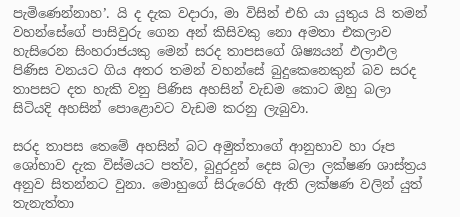පැමිණෙන්නාහ’. යි ද දැක වදාරා, මා විසින් එහි යා යුතුය යි තමන් වහන්සේගේ පාසිවුරු ගෙන අන් කිසිවකු නො අමතා එකලාව හැසිරෙන සිංහරාජයකු මෙන් සරද තාපසගේ ශිෂ්‍යයන් ඵලාඵල පිණිස වනයට ගිය අතර තමන් වහන්සේ බුදුකෙනෙකුන් බව සරද තාපසට දත හැකි වනු පිණිස අහසින් වැඩම කොට ඔහු බලා සිටියදි අහසින් පොළොවට වැඩම කරනු ලැබුවා.

සරද තාපස තෙමේ අහසින් බට අමුත්තාගේ ආනුභාව හා රූප ශෝභාව දැක විස්මයට පත්ව, බුදුරදුන් දෙස බලා ලක්ෂණ ශාස්ත්‍රය අනුව සිතන්නට වුනා. මොහුගේ සිරුරෙහි ඇති ලක්ෂණ වලින් යුත් තැනැත්තා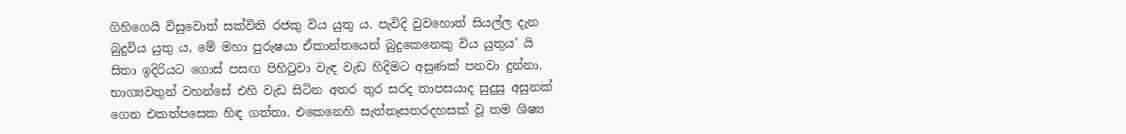ගිහිගෙයි විසුවොත් සක්විති රජකු විය යුතු ය. පැවිදි වුවහොත් සියල්ල දැන බුදුවිය යුතු ය, මේ මහා පුරුෂයා ඒකාන්තයෙන් බුදුකෙනෙකු විය යුතුය’ යි සිතා ඉදිරියට ගොස් පසඟ පිහිටුවා වැඳ වැඩ හිදිමට අසුණක් පනවා දුන්නා. භාග්‍යවතුන් වහන්සේ එහි වැඩ සිටින අතර තුර සරද තාපසයාද සුදුසු අසුනක් ගෙන එකත්පසෙක හිඳ ගත්තා. එකෙනෙහි සැත්තෑසතරදහසක් වූ තම ශිෂ්‍ය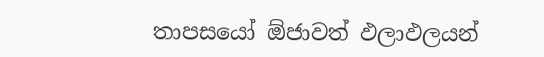තාපසයෝ ඕජාවත් ඵලාඵලයන්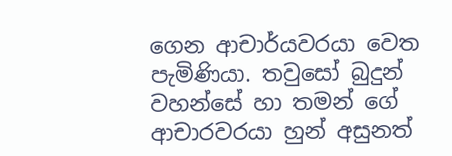ගෙන ආචාර්යවරයා වෙත පැමිණියා. තවුසෝ බුදුන් වහන්සේ හා තමන් ගේ ආචාරවරයා හුන් අසුනත්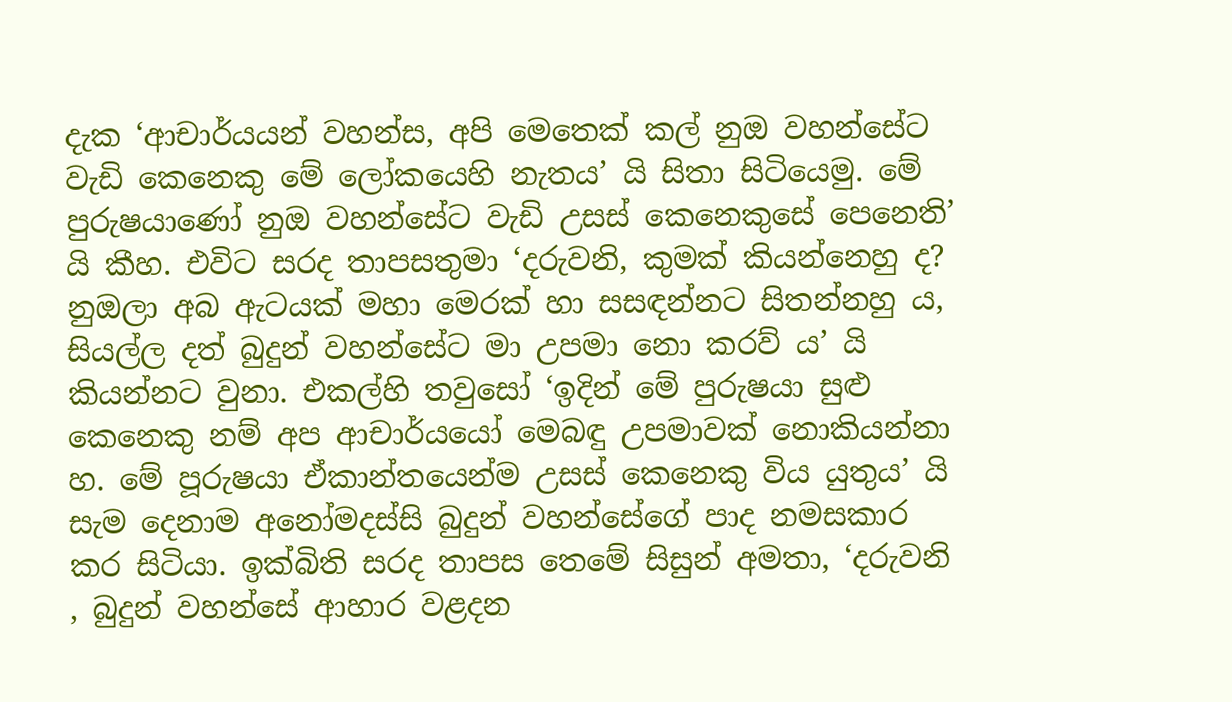දැක ‘ආචාර්යයන් වහන්ස, අපි මෙතෙක් කල් නුඔ වහන්සේට වැඩි කෙනෙකු මේ ලෝකයෙහි නැතය’ යි සිතා සිටියෙමු. මේ පුරුෂයාණෝ නුඔ වහන්සේට වැඩි උසස් කෙනෙකුසේ පෙනෙති’ යි කීහ. එවිට සරද තාපසතුමා ‘දරුවනි, කුමක් කියන්නෙහු ද? නුඔලා අබ ඇටයක් මහා මෙරක් හා සසඳන්නට සිතන්නහු ය, සියල්ල දත් බුදුන් වහන්සේට මා උපමා නො කරව් ය’ යි කියන්නට වුනා. එකල්හි තවුසෝ ‘ඉදින් මේ පුරුෂයා සුළු කෙනෙකු නම් අප ආචාර්යයෝ මෙබඳු උපමාවක් නොකියන්නා හ. මේ පූරුෂයා ඒකාන්තයෙන්ම උසස් කෙනෙකු විය යුතුය’ යි සැම දෙනාම අනෝමදස්සි බුදුන් වහන්සේගේ පාද නමසකාර කර සිටියා. ඉක්බිති සරද තාපස තෙමේ සිසුන් අමතා, ‘දරුවනි , බුදුන් වහන්සේ ආහාර වළදන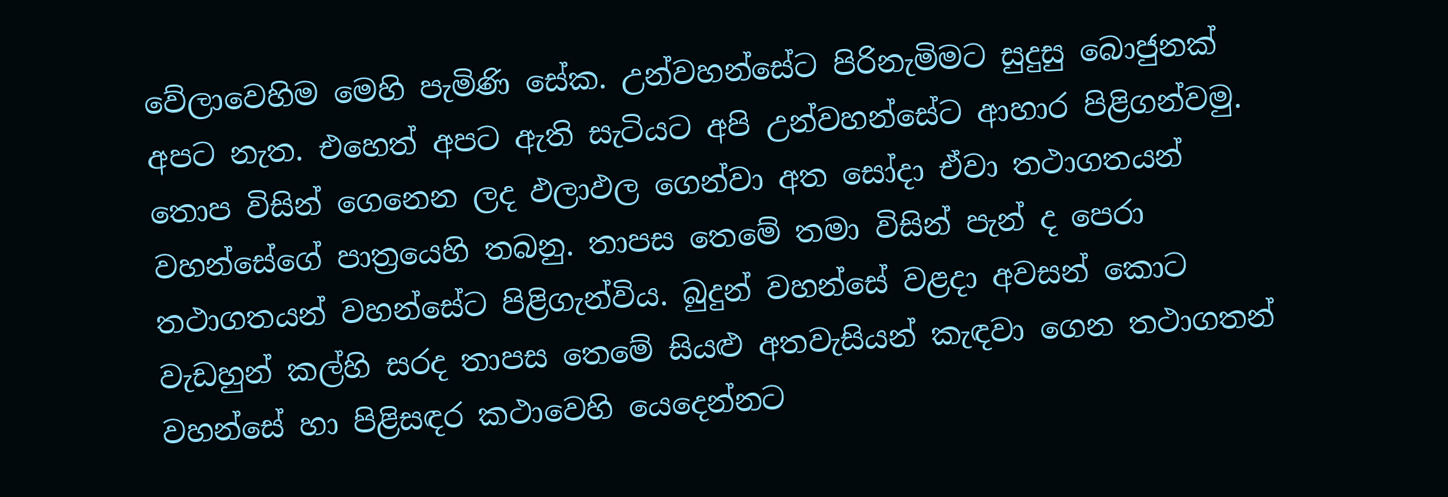වේලාවෙහිම මෙහි පැමිණි සේක. උන්වහන්සේට පිරිනැමිමට සුදුසු බොජුනක් අපට නැත. එහෙත් අපට ඇති සැටියට අපි උන්වහන්සේට ආහාර පිළිගන්වමු. තොප විසින් ගෙනෙන ලද ඵලාඵල ගෙන්වා අත සෝදා ඒවා තථාගතයන් වහන්සේගේ පාත්‍රයෙහි තබනු. තාපස තෙමේ තමා විසින් පැන් ද පෙරා තථාගතයන් වහන්සේට පිළිගැන්විය. බුදුන් වහන්සේ වළදා අවසන් කොට වැඩහුන් කල්හි සරද තාපස තෙමේ සියළු අතවැසියන් කැඳවා ගෙන තථාගතන් වහන්සේ හා පිළිසඳර කථාවෙහි යෙදෙන්නට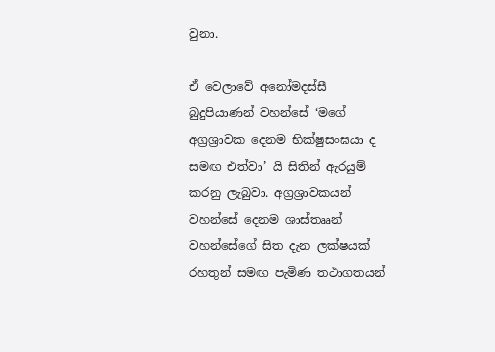වුනා.

ඒ වෙලාවේ අනෝමදස්සී බුදුපියාණන් වහන්සේ ‘මගේ අග්‍රශ්‍රාවක දෙනම භික්ෂුසංඝයා ද සමඟ එත්වා’ යි සිතින් ඇරයුම් කරනු ලැබුවා. අග්‍රශ්‍රාවකයන් වහන්සේ දෙනම ශාස්තෲන් වහන්සේගේ සිත දැන ලක්ෂයක් රහතුන් සමඟ පැමිණ තථාගතයන්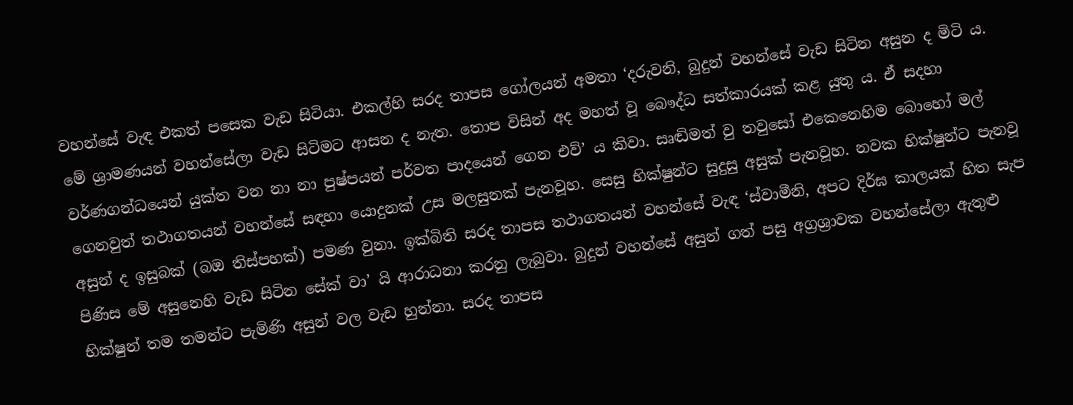වහන්සේ වැඳ එකත් පසෙක වැඩ සිටියා. එකල්හි සරද තාපස ගෝලයන් අමතා ‘දරුවනි, බුදුන් වහන්සේ වැඩ සිටින අසුන ද මිටි ය. මේ ශ්‍රාමණයන් වහන්සේලා වැඩ සිටිමට ආසන ද නැත. තොප විසින් අද මහත් වූ බෞද්ධ සත්කාරයක් කළ යුතු ය. ඒ සදහා වර්ණගන්ධයෙන් යුක්ත වන නා නා පුෂ්පයන් පර්වත පාදයෙන් ගෙන එව්’ ය කිවා. සෘඬිමත් වු තවුසෝ එකෙනෙහිම බොහෝ මල් ගෙනවුත් තථාගතයන් වහන්සේ සඳහා යොදුනක් උස මලසුනක් පැනවූහ. සෙසු භික්ෂුන්ට සුදුසු අසුක් පැනවූහ. නවක භික්ෂුන්ට පැනවූ අසුන් ද ඉසුබක් (බඔ තිස්පහක්) පමණ වුනා. ඉක්බිති සරද තාපස තථාගතයන් වහන්සේ වැඳ ‘ස්වාමීනි, අපට දිර්ඝ කාලයක් හිත සැප පිණිස මේ අසුනෙහි වැඩ සිටින සේක් වා’ යි ආරාධනා කරනු ලැබුවා. බුදුන් වහන්සේ අසුන් ගත් පසු අග්‍රශ්‍රාවක වහන්සේලා ඇතුළු භික්ෂුන් තම තමන්ට පැමිණි අසුන් වල වැඩ හුන්නා. සරද තාපස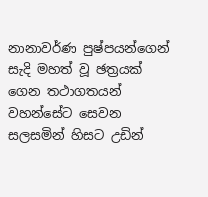නානාවර්ණ පුෂ්පයන්ගෙන් සැදි මහත් වූ ඡත්‍රයක් ගෙන තථාගතයන් වහන්සේට සෙවන සලසමින් හිසට උඩින්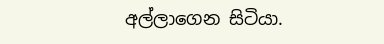අල්ලාගෙන සිටියා.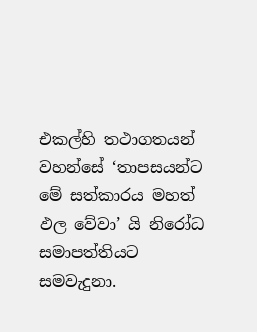එකල්හි තථාගතයන් වහන්සේ ‘තාපසයන්ට මේ සත්කාරය මහත් ඵල වේවා’ යි නිරෝධ සමාපත්තියට සමවැදුනා.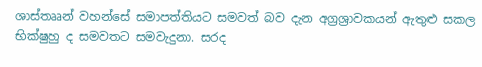ශාස්තෲන් වහන්සේ සමාපත්තියට සමවත් බව දැන අග්‍රශ්‍රාවකයන් ඇතුළු සකල භික්ෂුහු ද සමවතට සමවැදුනා. සරද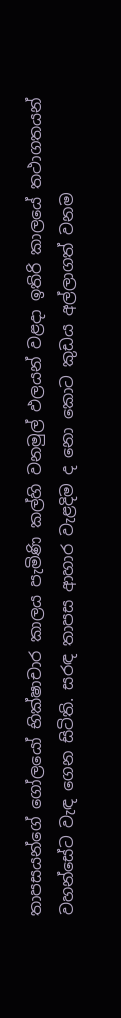තාපසයන්ගේ ගෝලයෝ භික්ෂාචාර කාලය පැමිණි කල්හි වනමුල් ඵලයන් වළදා ඉතිරි කාලයේ තථාගතයන් වහන්සේට වැඳ ගෙන සිටිති. සරඳ තාපස ආහාර වැළදිම ද නො කොට කුඩය අල්ලාගත් වනම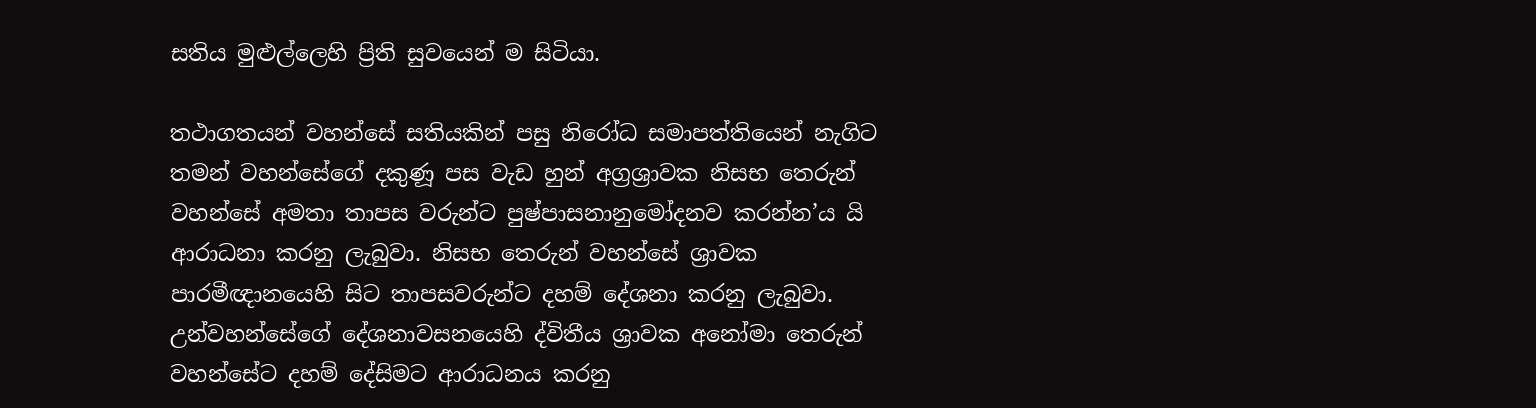සතිය මුළුල්ලෙහි ප්‍රිති සුවයෙන් ම සිටියා.

තථාගතයන් වහන්සේ සතියකින් පසු නිරෝධ සමාපත්තියෙන් නැගිට තමන් වහන්සේගේ දකුණූ පස වැඩ හුන් අග්‍රශ්‍රාවක නිසභ තෙරුන් වහන්සේ අමතා තාපස වරුන්ට පුෂ්පාසනානුමෝදනව කරන්න’ය යි ආරාධනා කරනු ලැබුවා. නිසභ තෙරුන් වහන්සේ ශ්‍රාවක පාරමීඥානයෙහි සිට තාපසවරුන්ට දහම් දේශනා කරනු ලැබුවා. උන්වහන්සේගේ දේශනාවසනයෙහි ද්විතීය ශ්‍රාවක අනෝමා තෙරුන් වහන්සේට දහම් දේසිමට ආරාධනය කරනු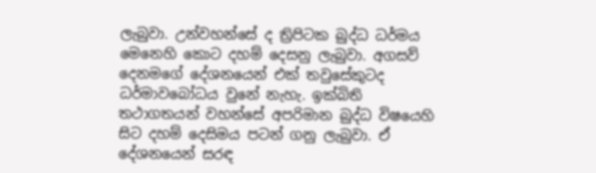ලැබුවා. උන්වහන්සේ ද ත්‍රිපිටක බුද්ධ ධර්මය මෙනෙහි කොට දහම් දෙසනු ලැබුවා. අගසව් දෙනමගේ දේශනයෙන් එක් තවුසේකුටද ධර්මාවබෝධය වුනේ නැහැ. ඉක්බිති තථාගතයන් වහන්සේ අපරිමාන බුද්ධ විෂයෙහි සිට දහම් දෙසිමය පටන් ගනු ලැබුවා. ඒ දේශනයෙන් සරඳ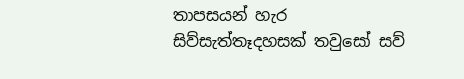තාපසයන් හැර සිව්සැත්තෑදහසක් තවුසෝ සව්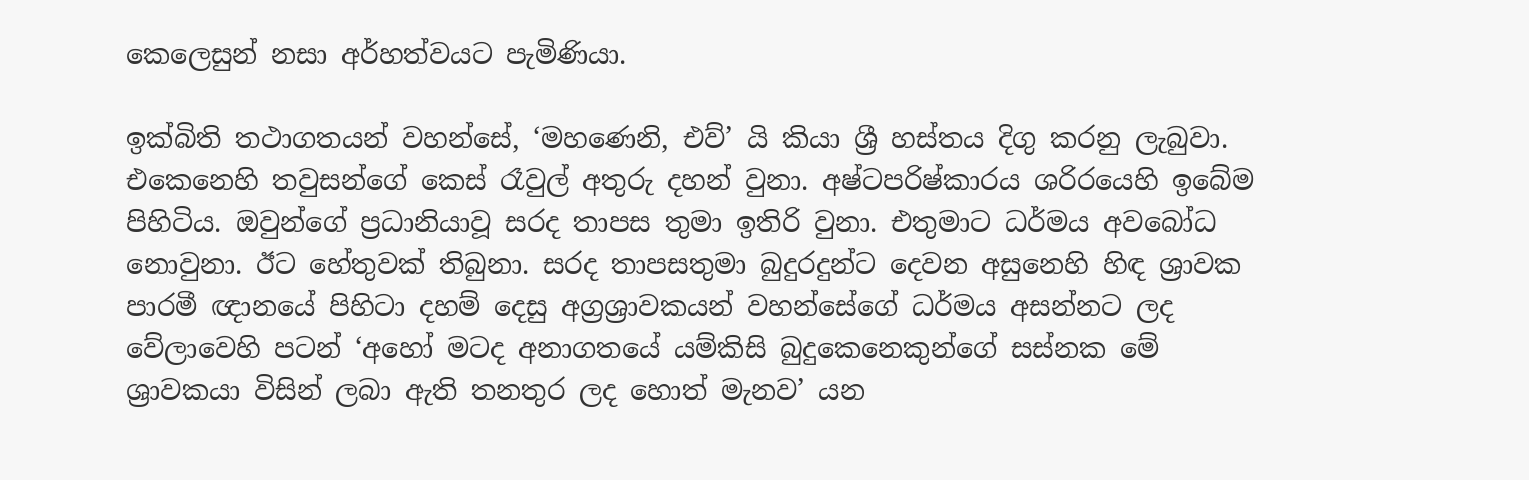කෙලෙසුන් නසා අර්හත්වයට පැමිණියා.

ඉක්බිති තථාගතයන් වහන්සේ, ‘මහණෙනි, එව්’ යි කියා ශ්‍රී හස්තය දිගු කරනු ලැබුවා. එකෙනෙහි තවුසන්ගේ කෙස් රෑවුල් අතුරු දහන් වුනා. අෂ්ටපරිෂ්කාරය ශරිරයෙහි ඉබේම පිහිටිය. ඔවුන්ගේ ප්‍රධානියාවූ සරද තාපස තුමා ඉතිරි වුනා. එතුමාට ධර්මය අවබෝධ නොවුනා. ඊට හේතුවක් තිබුනා. සරද තාපසතුමා බුදුරදුන්ට දෙවන අසුනෙහි හිඳ ශ්‍රාවක පාරමී ඥානයේ පිහිටා දහම් දෙසු අග්‍රශ්‍රාවකයන් වහන්සේගේ ධර්මය අසන්නට ලද වේලාවෙහි පටන් ‘අහෝ මටද අනාගතයේ යම්කිසි බුදුකෙනෙකුන්ගේ සස්නක මේ ශ්‍රාවකයා විසින් ලබා ඇති තනතුර ලද හොත් මැනව’ යන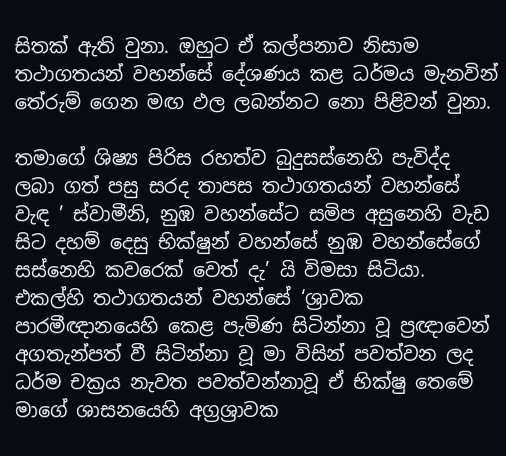සිතක් ඇති වුනා. ඔහුට ඒ කල්පනාව නිසාම තථාගතයන් වහන්සේ දේශණය කළ ධර්මය මැනවින් තේරුම් ගෙන මඟ ඵල ලබන්නට නො පිළිවන් වුනා.

තමාගේ ශිෂ්‍ය පිරිස රහත්ව බුදුසස්නෙහි පැවිද්ද ලබා ගත් පසු සරද තාපස තථාගතයන් වහන්සේ වැඳ ’ ස්වාමීනි, නුඹ වහන්සේට සමිප අසුනෙහි වැඩ සිට දහම් දෙසු භික්ෂුන් වහන්සේ නුඹ වහන්සේගේ සස්නෙහි කවරෙක් වෙත් දැ’ යි විමසා සිටියා. එකල්හි තථාගතයන් වහන්සේ ‘ශ්‍රාවක පාරමීඥානයෙහි කෙළ පැමිණ සිටින්නා වූ ප්‍රඥාවෙන් අගතැන්පත් වී සිටින්නා වූ මා විසින් පවත්වන ලද ධර්ම චක්‍රය නැවත පවත්වන්නාවූ ඒ භික්ෂු තෙමේ මාගේ ශාසනයෙහි අග්‍රශ්‍රාවක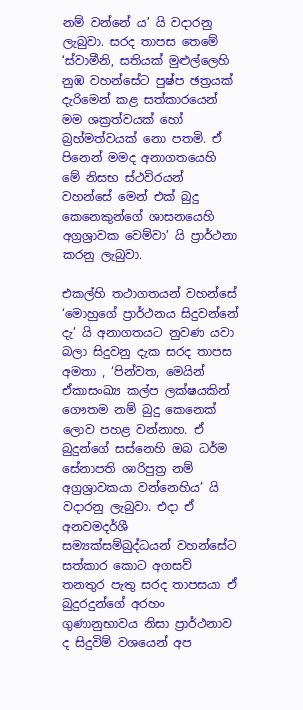නම් වන්නේ ය’ යි වදාරනු ලැබුවා. සරද තාපස තෙමේ ‘ස්වාමීනි, සතියක් මුළුල්ලෙහි නුඹ වහන්සේට පුෂ්ප ඡත්‍රයක් දැරිමෙන් කළ සත්කාරයෙන් මම ශක්‍රත්වයක් හෝ බ්‍රහ්මත්වයක් නො පතමි. ඒ පිනෙන් මමද අනාගතයෙහි මේ නිසභ ස්ථවිරයන් වහන්සේ මෙන් එක් බුදු කෙනෙකුන්ගේ ශාසනයෙහි අග්‍රශ්‍රාවක වෙම්වා’ යි ප්‍රාර්ථනා කරනු ලැබුවා.

එකල්හි තථාගතයන් වහන්සේ ‘මොහුගේ ප්‍රාර්ථනය සිදුවන්නේ දැ’ යි අනාගතයට නුවණ යවා බලා සිදුවනු දැක සරද තාපස අමතා , ‘පින්වත, මෙයින් ඒකාසංඛ්‍ය කල්ප ලක්ෂයකින් ගෞතම නම් බුදු කෙනෙක් ලොව පහළ වන්නාහ. ඒ බුදුන්ගේ සස්නෙහි ඔබ ධර්ම සේනාපති ශාරිපුත්‍ර නම් අග්‍රශ්‍රාවකයා වන්නෙහිය’ යි වදාරනු ලැබුවා. එදා ඒ අනවමදර්ශී සම්‍යක්සම්බුද්ධයන් වහන්සේට සත්කාර කොට අගසව් තනතුර පැතු සරද තාපසයා ඒ බුදුරදුන්ගේ අරහං ගුණානුභාවය නිසා ප්‍රාර්ථනාව ද සිදුවිම් වශයෙන් අප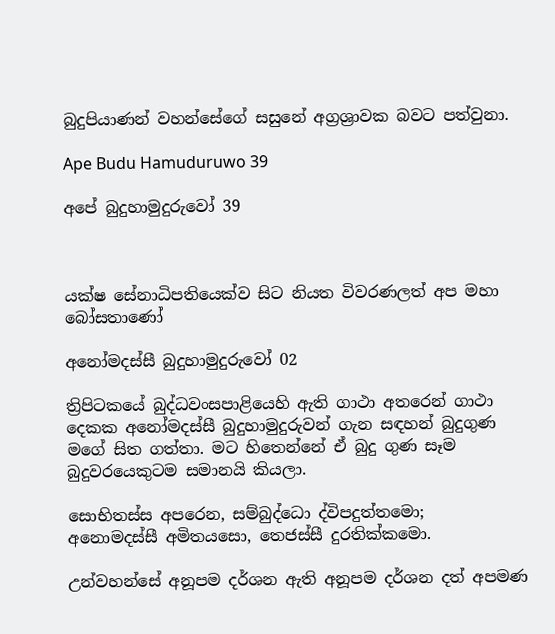බුදුපියාණන් වහන්සේගේ සසුනේ අග්‍රශ්‍රාවක බවට පත්වුනා.

Ape Budu Hamuduruwo 39

අපේ බුදුහාමුදුරුවෝ 39



යක්ෂ සේනාධිපතියෙක්ව සිට නියත විවරණලත් අප මහා බෝසතාණෝ

අනෝමදස්සී බුදුහාමුදුරුවෝ 02

ත්‍රිපිටකයේ බුද්ධවංසපාළියෙහි ඇති ගාථා අතරෙන් ගාථා දෙකක අනෝමදස්සී බුදුහාමුදුරුවන් ගැන සඳහන් බුදුගුණ මගේ සිත ගත්තා. මට හිතෙන්නේ ඒ බුදු ගුණ සෑම බුදුවරයෙකුටම සමානයි කියලා.

සොභිතස්ස අපරෙන, සම්බුද්ධො ද්විපදුත්තමො;
අනොමදස්සී අමිතයසො, තෙජස්සී දුරතික්කමො.

උන්වහන්සේ අනූපම දර්ශන ඇති අනූපම දර්ශන දත් අපමණ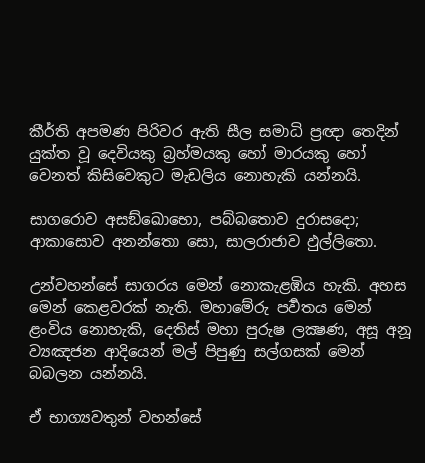කීර්ති අපමණ පිරිවර ඇති සීල සමාධි ප්‍රඥා තෙදින් යුක්ත වූ දෙවියකු බ්‍රහ්මයකු හෝ මාරයකු හෝ වෙනත් කිසිවෙකුට මැඩලිය නොහැකි යන්නයි.

සාගරොව අසඞ්ඛොභො, පබ්බතොව දුරාසදො;
ආකාසොව අනන්තො සො, සාලරාජාව ඵුල්ලිතො.

උන්වහන්සේ සාගරය මෙන් නොකැළඹිය හැකි. අහස මෙන් කෙළවරක් නැති. මහාමේරු පර්‍වතය මෙන් ළංවිය නොහැකි, දෙතිස් මහා පුරුෂ ලක්‍ෂණ, අසූ අනූ ව්‍යඤජන ආදියෙන් මල් පිපුණු සල්ගසක් මෙන් බබලන යන්නයි.

ඒ භාග්‍යවතුන් වහන්සේ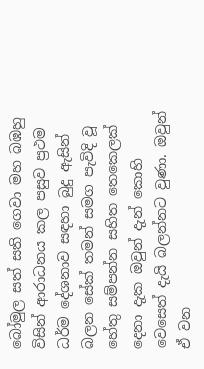බෝමුල සත් සති ගෙවා මහ බඹහු විසින් ආරාධනය කල පසුව ප්‍රථම ධර්ම දේශනාව සඳහා බුදු ඇසින් බලන සේක් තමන් සමග පැවිදි වූ හේතු සම්පන්න සහිත තෙකෙලක් දෙනා දැක ඔවුන් දැන් කොහි වෙසෙත් දැයි බලන්නට වුණා. ඔවුන් ඒ වන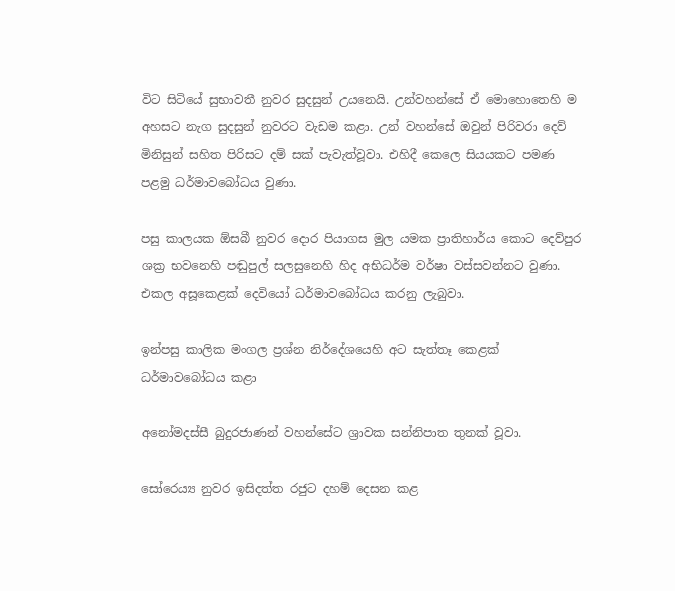විට සිටියේ සුභාවතී නුවර සුදසුන් උයනෙයි. උන්වහන්සේ ඒ මොහොතෙහි ම අහසට නැග සුදසුන් නුවරට වැඩම කළා. උන් වහන්සේ ඔවුන් පිරිවරා දෙව් මිනිසුන් සහිත පිරිසට දම් සක් පැවැත්වූවා. එහිදී කෙලෙ සියයකට පමණ පළමු ධර්මාවබෝධය වුණා.

පසු කාලයක ඕසබී නුවර දොර පියාගස මුල යමක ප්‍රාතිහාර්ය කොට දෙව්පුර ශක්‍ර භවනෙහි පඬුපුල් සලසුනෙහි හිද අභිධර්ම වර්ෂා වස්සවන්නට වුණා. එකල අසූකෙළක් දෙවියෝ ධර්මාවබෝධය කරනු ලැබුවා.

ඉන්පසු කාලික මංගල ප්‍රශ්න නිර්දේශයෙහි අට සැත්තෑ කෙළක් ධර්මාවබෝධය කළා

අනෝමදස්සී බුදුරජාණන් වහන්සේට ශ්‍රාවක සන්නිපාත තුනක් වූවා.

සෝරෙය්‍ය නුවර ඉසිදත්ත රජුට දහම් දෙසන කළ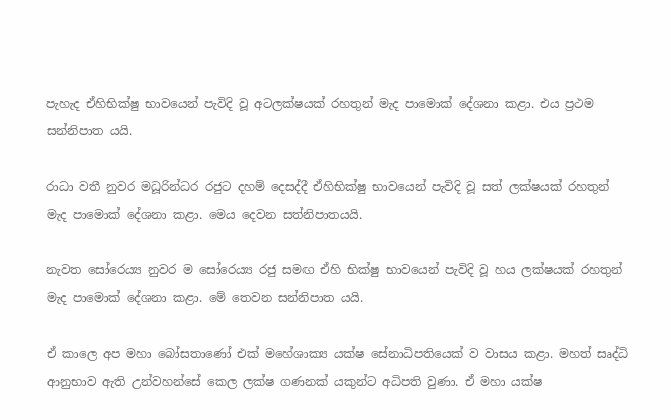පැහැද ඒහිභික්ෂු භාවයෙන් පැවිදි වූ අටලක්ෂයක් රහතුන් මැද පාමොක් දේශනා කළා. එය ප්‍රථම සන්නිපාත යයි.

රාධා වතී නුවර මධූරින්ධර රජුට දහම් දෙසද්දී ඒහිභික්ෂු භාවයෙන් පැවිදි වූ සත් ලක්ෂයක් රහතුන් මැද පාමොක් දේශනා කළා. මෙය දෙවන සත්නිපාතයයි.

නැවත සෝරෙය්‍ය නුවර ම සෝරෙය්‍ය රජු සමඟ ඒහි භික්ෂු භාවයෙන් පැවිදි වූ හය ලක්ෂයක් රහතුන් මැද පාමොක් දේශනා කළා. මේ තෙවන සන්නිපාත යයි.

ඒ කාලෙ අප මහා බෝසතාණෝ එක් මහේශාක්‍ය යක්ෂ සේනාධිපතියෙක් ව වාසය කළා. මහත් සෘද්ධි ආනුභාව ඇති උන්වහන්සේ කෙල ලක්ෂ ගණනක් යකුන්ට අධිපති වුණා. ඒ මහා යක්ෂ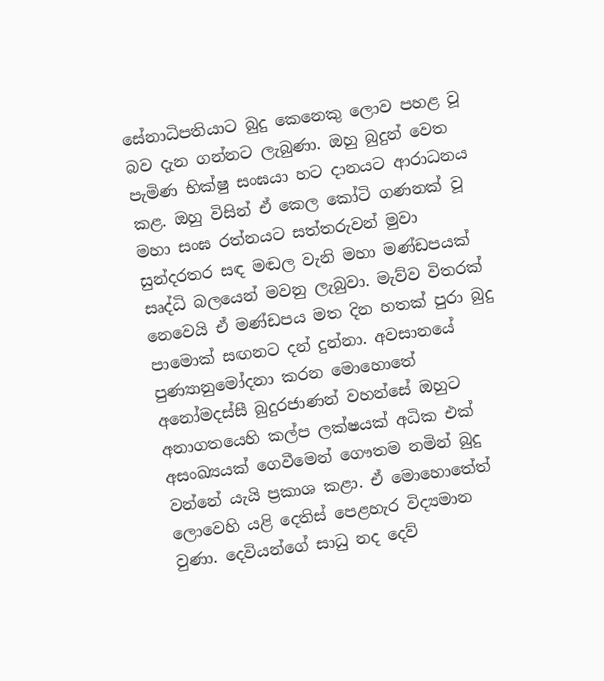සේනාධිපතියාට බුදු කෙනෙකු ලොව පහළ වූ බව දැන ගන්නට ලැබුණා. ඔහු බුදුන් වෙත පැමිණ භික්ෂු සංඝයා හට දානයට ආරාධනය කළ. ඔහු විසින් ඒ කෙල කෝටි ගණනක් වූ මහා සංඝ රත්නයට සත්තරුවන් මුවා සුන්දරතර සඳ මඬල වැනි මහා මණ්ඩපයක් සෘද්ධි බලයෙන් මවනු ලැබුවා. මැව්ව විතරක් නෙවෙයි ඒ මණ්ඩපය මත දින හතක් පුරා බුදු පාමොක් සඟනට දන් දුන්නා. අවසානයේ පුණ්‍යානුමෝදනා කරන මොහොතේ අනෝමදස්සී බුදුරජාණන් වහන්සේ ඔහුට අනාගතයෙහි කල්ප ලක්ෂයක් අධික එක් අසංඛ්‍යයක් ගෙවීමෙන් ගෞතම නමින් බුදු වන්නේ යැයි ප්‍රකාශ කළා. ඒ මොහොතේත් ලොවෙහි යළි දෙතිස් පෙළහැර විද්‍යමාන වුණා. දෙවියන්ගේ සාධු නද දෙව්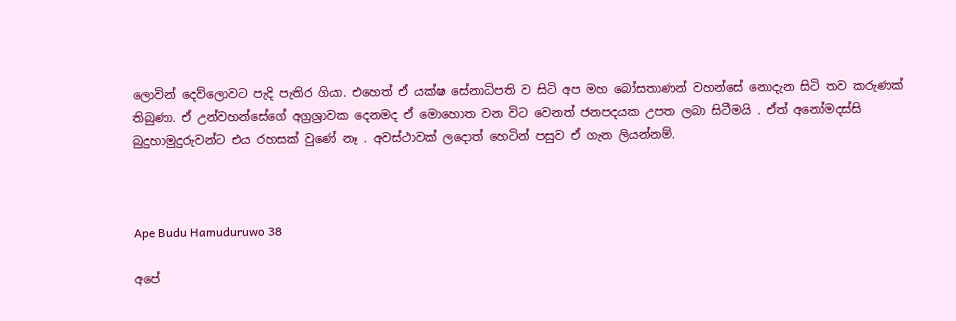ලොවින් දෙව්ලොවට පැදි පැතිර ගියා. එහෙත් ඒ යක්ෂ සේනාධිපති ව සිටි අප මහ බෝසතාණන් වහන්සේ නොදැන සිටි තව කරුණක් තිබුණා. ඒ උන්වහන්සේගේ අග්‍රශ්‍රාවක දෙනමද ඒ මොහොත වන විට වෙනත් ජනපදයක උපත ලබා සිටීමයි . ඒත් අනෝමදස්සි බුදුහාමුදුරුවන්ට එය රහසක් වුණේ නෑ . අවස්ථාවක් ලදොත් හෙටින් පසුව ඒ ගැන ලියන්නම්.



Ape Budu Hamuduruwo 38

අපේ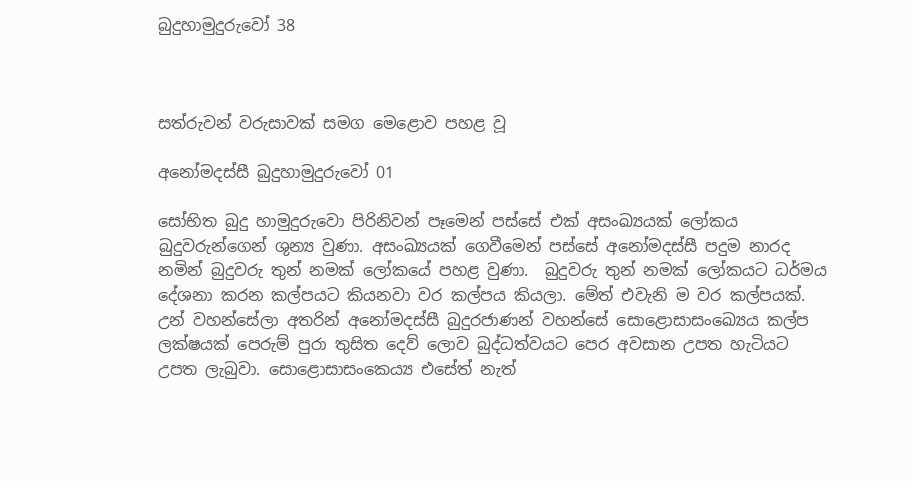බුදුහාමුදුරුවෝ 38



සත්රුවන් වරුසාවක් සමග මෙළොව පහළ වූ

අනෝමදස්සී බුදුහාමුදුරුවෝ 01

සෝභිත බුදු හාමුදුරුවො පිරිනිවන් පෑමෙන් පස්සේ එක් අසංඛ්‍යයක් ලෝකය බුදුවරුන්ගෙන් ශුන්‍ය වුණා. අසංඛ්‍යයක් ගෙවීමෙන් පස්සේ අනෝමදස්සී පදුම නාරද නමින් බුදුවරු තුන් නමක් ලෝකයේ පහළ වුණා.  බුදුවරු තුන් නමක් ලෝකයට ධර්මය දේශනා කරන කල්පයට කියනවා වර කල්පය කියලා. මේත් එවැනි ම වර කල්පයක්. උන් වහන්සේලා අතරින් අනෝමදස්සී බුදුරජාණන් වහන්සේ සොළොසාසංඛ්‍යෙය කල්ප ලක්ෂයක් පෙරුම් පුරා තුසිත දෙව් ලොව බුද්ධත්වයට පෙර අවසාන උපත හැටියට උපත ලැබුවා. සොළොසාසංකෙය්‍ය එසේත් නැත්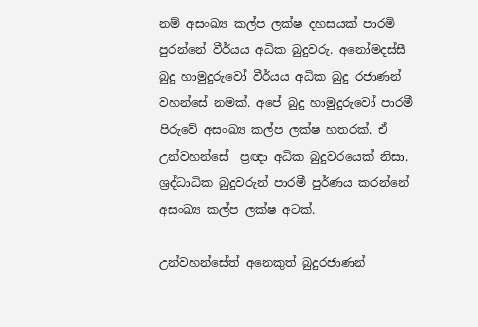නම් අසංඛ්‍ය කල්ප ලක්ෂ දහසයක් පාරමි පුරන්නේ වීර්යය අධික බුදුවරු. අනෝමදස්සී බුදු හාමුදුරුවෝ වීර්යය අධික බුදු රජාණන් වහන්සේ නමක්. අපේ බුදු හාමුදුරුවෝ පාරමී පිරුවේ අසංඛ්‍ය කල්ප ලක්ෂ හතරක්. ඒ උන්වහන්සේ  ප්‍රඥා අධික බුදුවරයෙක් නිසා. ශ්‍රද්ධාධික බුදුවරුන් පාරමී පුර්ණය කරන්නේ අසංඛ්‍ය කල්ප ලක්ෂ අටක්.

උන්වහන්සේත් අනෙකුත් බුදුරජාණන්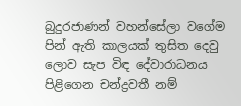බුදුරජාණන් වහන්සේලා වගේම පින් ඇති කාලයක් තුසිත දෙවු ලොව සැප විඳ දේවාරාධනය පිළිගෙන චන්ද්‍රවතී නම්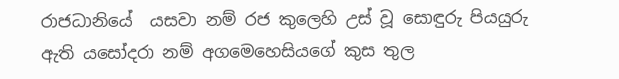රාජධානියේ  යසවා නම් රජ කුලෙහි උස් වූ සොඳුරු පියයුරු ඇති යසෝදරා නම් අගමෙහෙසියගේ කුස තුල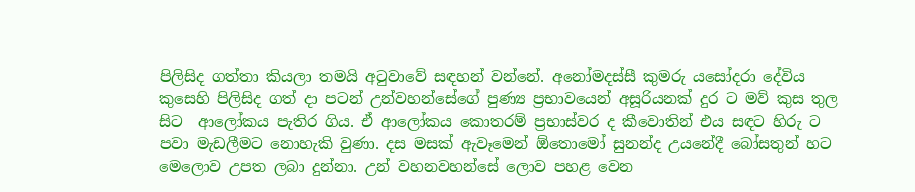පිලිසිද ගත්තා කියලා තමයි අටුවාවේ සඳහන් වන්නේ. අනෝමදස්සී කුමරු යසෝදරා දේවිය කුසෙහි පිලිසිද ගත් දා පටන් උන්වහන්සේගේ පුණ්‍ය ප්‍රභාවයෙන් අසූරියනක් දුර ට මව් කුස තුල සිට  ආලෝකය පැතිර ගිය. ඒ ආලෝකය කොතරම් ප්‍රභාස්වර ද කීවොතින් එය සඳට හිරු ට පවා මැඩලීමට නොහැකි වුණා. දස මසක් ඇවෑමෙන් ඕතොමෝ සුනන්ද උයනේදී බෝසතුන් හට මෙලොව උපත ලබා දුන්නා. උන් වහනවහන්සේ ලොව පහළ වෙන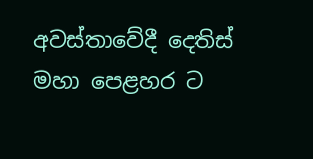අවස්තාවේදී දෙතිස් මහා පෙළහර ට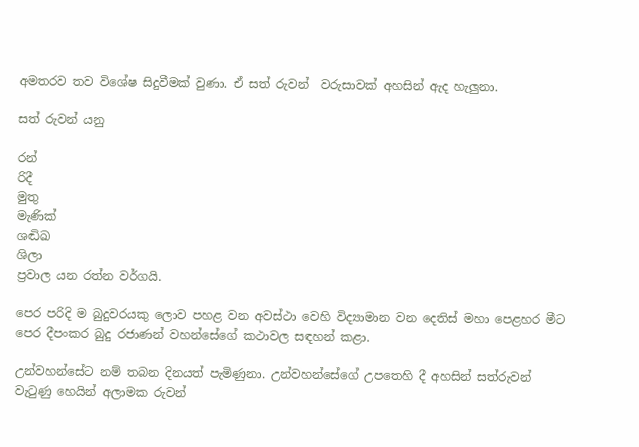අමතරව තව විශේෂ සිදුවීමක් වුණා. ඒ සත් රුවන්  වරුසාවක් අහසින් ඇද හැලුනා.

සත් රුවන් යනු

රන්
රිදී
මුතු
මැණික්
ශඬිඛ
ශිලා
ප්‍රවාල යන රත්න වර්ගයි.

පෙර පරිදි ම බුදුවරයකු ලොව පහළ වන අවස්ථා වෙහි විද්‍යාමාන වන දෙතිස් මහා පෙළහර මීට පෙර දීපංකර බුදු රජාණන් වහන්සේගේ කථාවල සඳහන් කළා.

උන්වහන්සේට නම් තබන දිනයත් පැමිණුනා. උන්වහන්සේගේ උපතෙහි දී අහසින් සත්රුවන් වැටුණු හෙයින් අලාමක රුවන්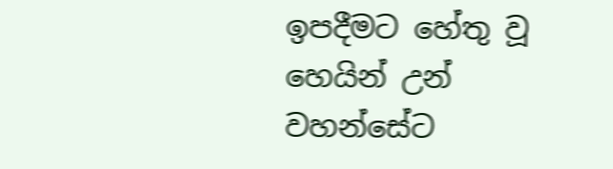ඉපදීමට හේතු වූ හෙයින් උන් වහන්සේට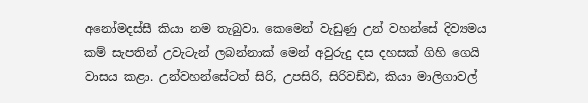අනෝමදස්සී කියා නම තැබුවා. කෙමෙන් වැඩුණු උන් වහන්සේ දිව්‍යමය කම් සැපතින් උවැටැන් ලබන්නාක් මෙන් අවුරුදු දස දහසක් ගිහි ගෙයි වාසය කළා. උන්වහන්සේටත් සිරි, උපසිරි, සිරිවඩ්ඪ, කියා මාලිගාවල්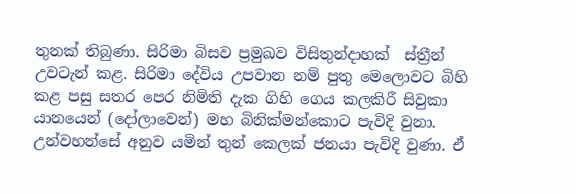තුනක් තිබුණා. සිරිමා බිසව ප්‍රමුඛව විසිතුන්දාහක්  ස්ත්‍රීන් උවටැන් කළ. සිරිමා දේවිය උපවාන නම් පුතු මෙලොවට බිහි කළ පසු සතර පෙර නිමිති දැක ගිහි ගෙය කලකිරී සිවුකා යානයෙන් (දෝලාවෙන්) මහ බිනික්මන්කොට පැවිදි වුනා. උන්වහන්සේ අනුව යමින් තුන් කෙලක් ජනයා පැවිදි වුණා. ඒ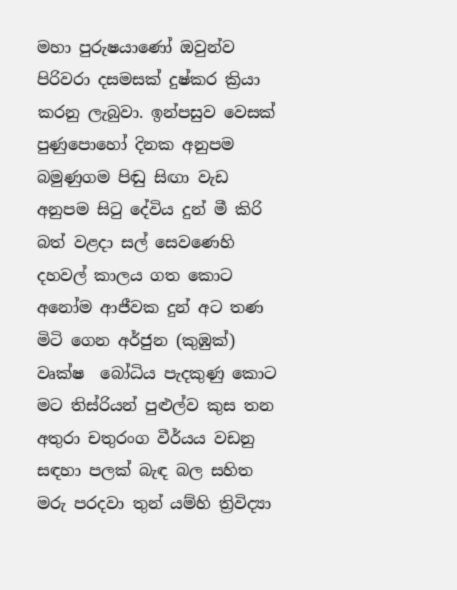මහා පුරුෂයාණෝ ඔවුන්ව පිරිවරා දසමසක් දුෂ්කර ක්‍රියා කරනු ලැබුවා. ඉන්පසුව වෙසක් පුණුපොහෝ දිනක අනුපම බමුණුගම පිඬු සිඟා වැඩ අනුපම සිටු දේවිය දුන් මී කිරි බත් වළදා සල් සෙවණෙහි දහවල් කාලය ගත කොට අනෝම ආජීවක දුන් අට තණ මිටි ගෙන අර්ජුන (කුඹුක්) වෘක්ෂ  බෝධිය පැදකුණු කොට මට තිස්රියන් පුළුල්ව කුස තන අතුරා චතුරංග වීර්යය වඩනු සඳහා පලක් බැඳ බල සහිත මරු පරදවා තුන් යම්හි ත්‍රිවිද්‍යා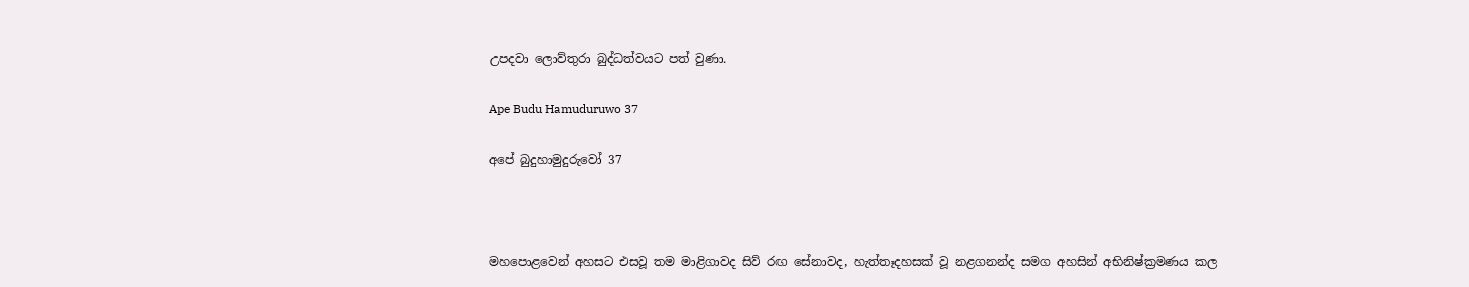උපදවා ලොව්තුරා බුද්ධත්වයට පත් වුණා.

Ape Budu Hamuduruwo 37

අපේ බුදුහාමුදුරුවෝ 37



මහපොළවෙන් අහසට එසවූ තම මාළිගාවද සිව් රඟ සේනාවද, හැත්තෑදහසක් වූ නළගනන්ද සමග අහසින් අභිනිෂ්ක්‍රමණය කල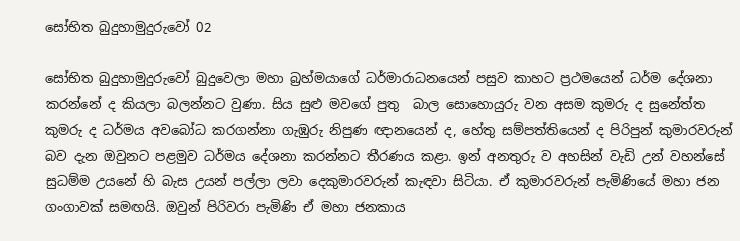සෝභිත බුදුහාමුදුරුවෝ 02

සෝභිත බුදුහාමුදුරුවෝ බුදුවෙලා මහා බ්‍රහ්මයාගේ ධර්මාරාධනයෙන් පසුව කාහට ප්‍රථමයෙන් ධර්ම දේශනා කරන්නේ ද කියලා බලන්නට වුණා. සිය සුළු මවගේ පුතු  බාල සොහොයුරු වන අසම කුමරු ද සුනේත්ත කුමරු ද ධර්මය අවබෝධ කරගන්නා ගැඹුරු නිපුණ ඥානයෙන් ද, හේතු සම්පත්තියෙන් ද පිරිපුන් කුමාරවරුන් බව දැන ඔවුනට පළමුව ධර්මය දේශනා කරන්නට තීරණය කළා. ඉන් අනතුරු ව අහසින් වැඩි උන් වහන්සේ සුධම්ම උයනේ හි බැස උයන් පල්ලා ලවා දෙකුමාරවරුන් කැඳවා සිටියා. ඒ කුමාරවරුන් පැමිණියේ මහා ජන ගංගාවක් සමඟයි. ඔවුන් පිරිවරා පැමිණි ඒ මහා ජනකාය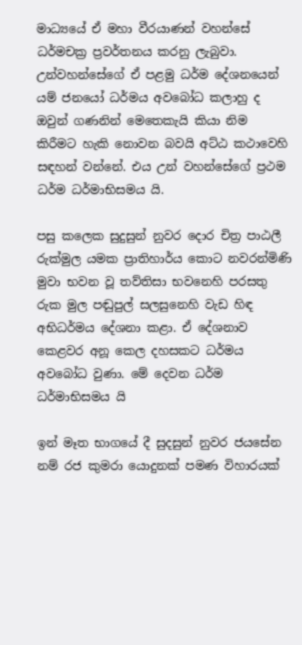මාධ්‍යයේ ඒ මහා වීරයාණන් වහන්සේ ධර්මචක්‍ර ප්‍රවර්තනය කරනු ලැබුවා. උන්වහන්සේගේ ඒ පළමු ධර්ම දේශනයෙන් යම් ජනයෝ ධර්මය අවබෝධ කලාහු ද ඔවුන් ගණනින් මෙතෙකැයි කියා නිම කිරීමට හැකි නොවන බවයි අට්ඨ කථාවෙහි සඳහන් වන්නේ. එය උන් වහන්සේගේ ප්‍රථම ධර්ම ධර්මාභිසමය යි.

පසු කලෙක සුදුසුන් නුවර දොර චිත්‍ර පාඨලී රුක්මුල යමක ප්‍රාතිහාර්ය කොට නවරන්මිණි මුවා භවන වූ තව්තිසා භවනෙහි පරසතු රුක මුල පඬුපුල් සලසුනෙහි වැඩ හිඳ අභිධර්මය දේශනා කළා. ඒ දේශනාව කෙළවර අනූ කෙල දහසකට ධර්මය අවබෝධ වුණා. මේ දෙවන ධර්ම ධර්මාභිසමය යි

ඉන් මෑත භාගයේ දී සුදසුන් නුවර ජයසේන නම් රජ කුමරා යොදුනක් පමණ විහාරයක්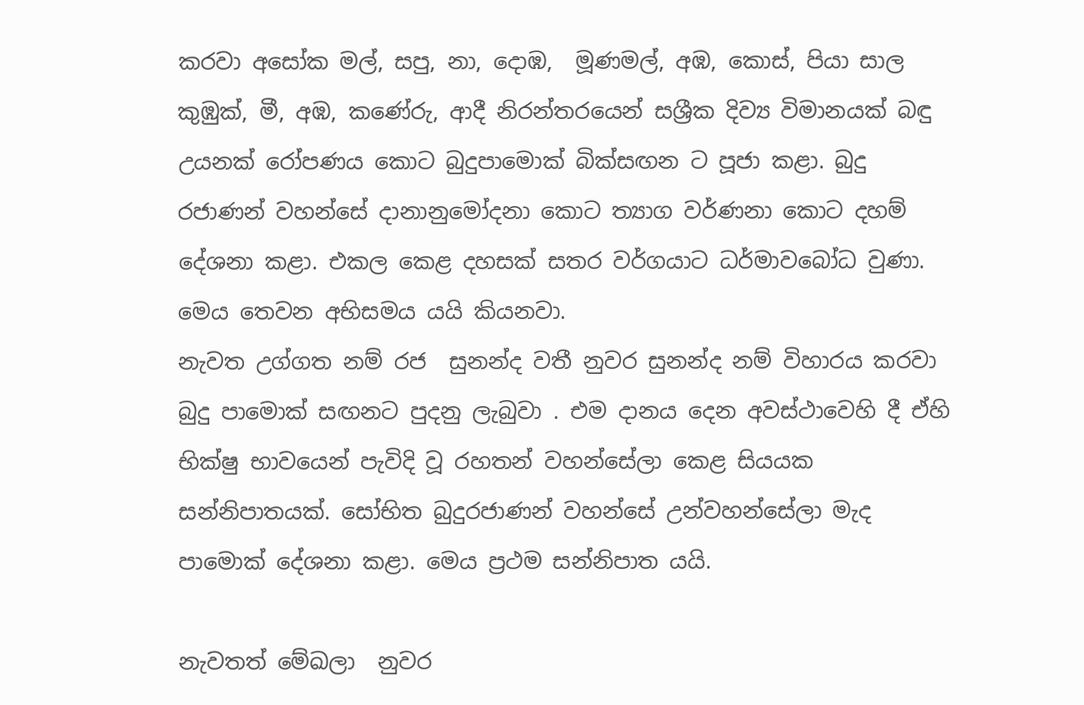කරවා අසෝක මල්, සපු, නා, දොඹ,  මූණමල්, අඹ, කොස්, පියා සාල කුඹුක්, මී, අඹ, කණේරු, ආදී නිරන්තරයෙන් සශ්‍රීක දිව්‍ය විමානයක් බඳු උයනක් රෝපණය කොට බුදුපාමොක් බික්සඟන ට පූජා කළා. බුදු රජාණන් වහන්සේ දානානුමෝදනා කොට ත්‍යාග වර්ණනා කොට දහම් දේශනා කළා. එකල කෙළ දහසක් සතර වර්ගයාට ධර්මාවබෝධ වුණා. මෙය තෙවන අභිසමය යයි කියනවා.
නැවත උග්ගත නම් රජ  සුනන්ද වතී නුවර සුනන්ද නම් විහාරය කරවා බුදු පාමොක් සඟනට පුදනු ලැබුවා . එම දානය දෙන අවස්ථාවෙහි දී ඒහි භික්ෂු භාවයෙන් පැවිදි වූ රහතන් වහන්සේලා කෙළ සියයක සන්නිපාතයක්. සෝභිත බුදුරජාණන් වහන්සේ උන්වහන්සේලා මැද පාමොක් දේශනා කළා. මෙය ප්‍රථම සන්නිපාත යයි.

නැවතත් මේඛලා  නුවර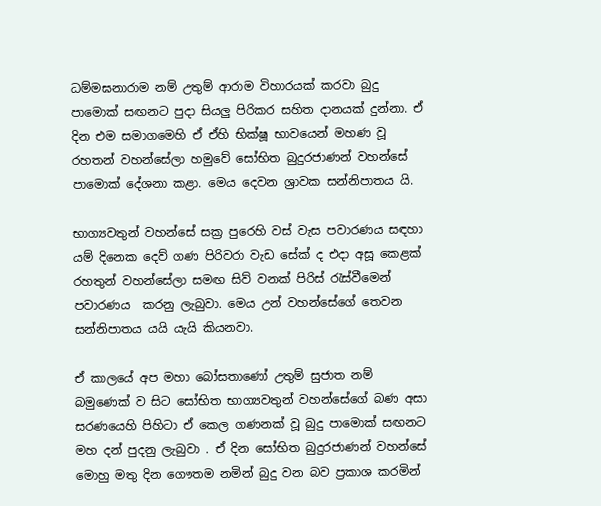ධම්මඝනාරාම නම් උතුම් ආරාම විහාරයක් කරවා බුදු පාමොක් සඟනට පුදා සියලු පිරිකර සහිත දානයක් දුන්නා. ඒ දින එම සමාගමෙහි ඒ ඒහි භික්ෂූ භාවයෙන් මහණ වූ  රහතන් වහන්සේලා හමුවේ සෝභිත බුදුරජාණන් වහන්සේ පාමොක් දේශනා කළා. මෙය දෙවන ශ්‍රාවක සන්නිපාතය යි.

භාග්‍යවතුන් වහන්සේ සක්‍ර පුරෙහි වස් වැස පවාරණය සඳහා යම් දිනෙක දෙව් ගණ පිරිවරා වැඩ සේක් ද එදා අසූ කෙළක් රහතුන් වහන්සේලා සමඟ සිව් වනක් පිරිස් රැස්වීමෙන් පවාරණය  කරනු ලැබුවා. මෙය උන් වහන්සේගේ තෙවන සන්නිපාතය යයි යැයි කියනවා.

ඒ කාලයේ අප මහා බෝසතාණෝ උතුම් සුජාත නම් බමුණෙක් ව සිට සෝභිත භාග්‍යවතුන් වහන්සේගේ බණ අසා සරණයෙහි පිහිටා ඒ කෙල ගණනක් වූ බුදු පාමොක් සඟනට මහ දන් පුදනු ලැබුවා . ඒ දින සෝභිත බුදුරජාණන් වහන්සේ මොහු මතු දින ගෞතම නමින් බුදු වන බව ප්‍රකාශ කරමින්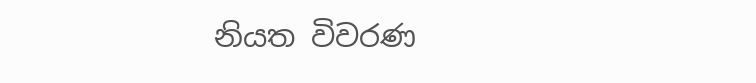නියත විවරණ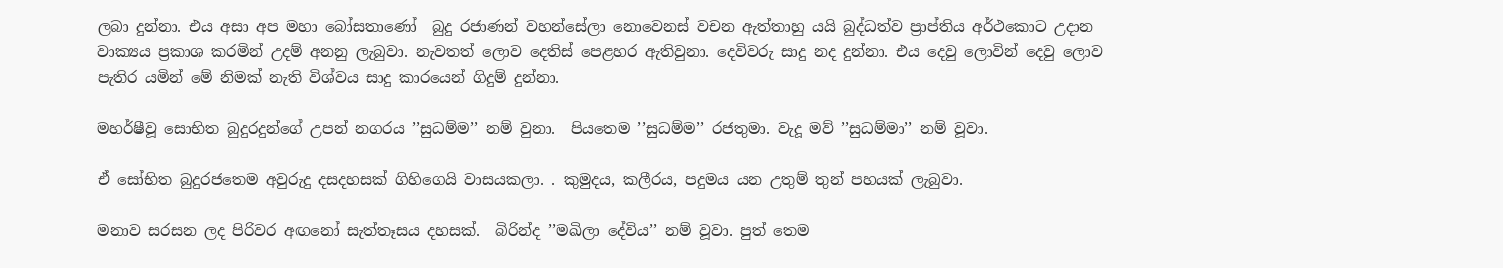ලබා දුන්නා. එය අසා අප මහා බෝසතාණෝ  බුදු රජාණන් වහන්සේලා නොවෙනස් වචන ඇත්තාහු යයි බුද්ධත්ව ප්‍රාප්තිය අර්ථකොට උදාන වාක්‍යය ප්‍රකාශ කරමින් උදම් අනනු ලැබුවා. නැවතත් ලොව දෙතිස් පෙළහර ඇතිවුනා. දෙවිවරු සාදු නද දුන්නා. එය දෙවු ලොවින් දෙවු ලොව පැතිර යමින් මේ නිමක් නැති විශ්වය සාදු කාරයෙන් ගිදුම් දුන්නා.

මහර්ෂීවූ සොභිත බුදුරදුන්ගේ උපන් නගරය ’’සුධම්ම’’ නම් වුනා.  පියතෙම ’’සුධම්ම’’ රජතුමා. වැදූ මව් ’’සුධම්මා’’ නම් වූවා.

ඒ සෝභිත බුදුරජතෙම අවුරුදු දසදහසක් ගිහිගෙයි වාසයකලා. . කුමුදය, කලීරය, පදුමය යන උතුම් තුන් පහයක් ලැබුවා.

මනාව සරසන ලද පිරිවර අඟනෝ සැත්තෑසය දහසක්.  බිරින්ද ’’මඛිලා දේවිය’’ නම් වූවා. පුත් තෙම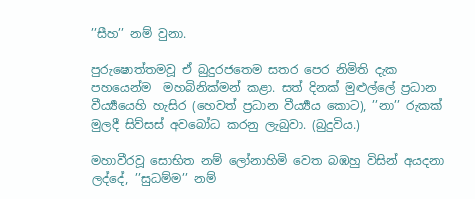’’සීහ’’ නම් වුනා.

පුරුෂොත්තමවූ ඒ බුදුරජතෙම සතර පෙර නිමිති දැක පහයෙන්ම  මහබිනික්මන් කළා. සත් දිනක් මුළුල්ලේ ප්‍රධාන වීර්‍ය්‍යයෙහි හැසිර (හෙවත් ප්‍රධාන වීර්‍ය්‍යය කොට), ’’නා’’ රුකක් මුලදී සිව්සස් අවබෝධ කරනු ලැබුවා. (බුදුවිය.)

මහාවීරවූ සොභිත නම් ලෝනාහිමි වෙත බඹහු විසින් අයදනා ලද්දේ, ’’සුධම්ම’’ නම්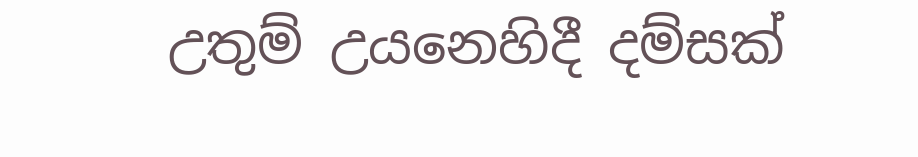උතුම් උයනෙහිදී දම්සක්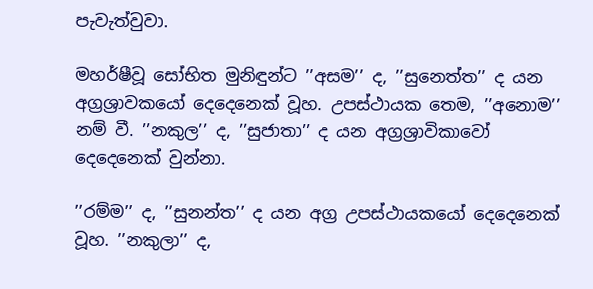පැවැත්වුවා.

මහර්ෂීවූ සෝභිත මුනිඳුන්ට ’’අසම’’ ද, ’’සුනෙත්ත’’ ද යන අග්‍රශ්‍රාවකයෝ දෙදෙනෙක් වූහ. උපස්ථායක තෙම, ’’අනොම’’ නම් වී. ’’නකුල’’ ද, ’’සුජාතා’’ ද යන අග්‍රශ්‍රාවිකාවෝ දෙදෙනෙක් වුන්නා.

’’රම්ම’’ ද, ’’සුනන්ත’’ ද යන අග්‍ර උපස්ථායකයෝ දෙදෙනෙක් වූහ. ’’නකුලා’’ ද,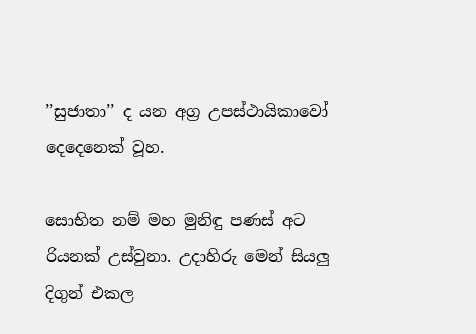’’සුජාතා’’ ද යන අග්‍ර උපස්ථායිකාවෝ දෙදෙනෙක් වූහ.

සොභිත නම් මහ මුනිඳු පණස් අට රියනක් උස්වුනා. උදාහිරු මෙන් සියලු දිගුන් එකල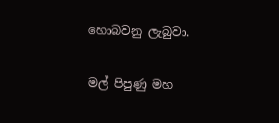හොබවනු ලැබුවා.

මල් පිපුණු මහ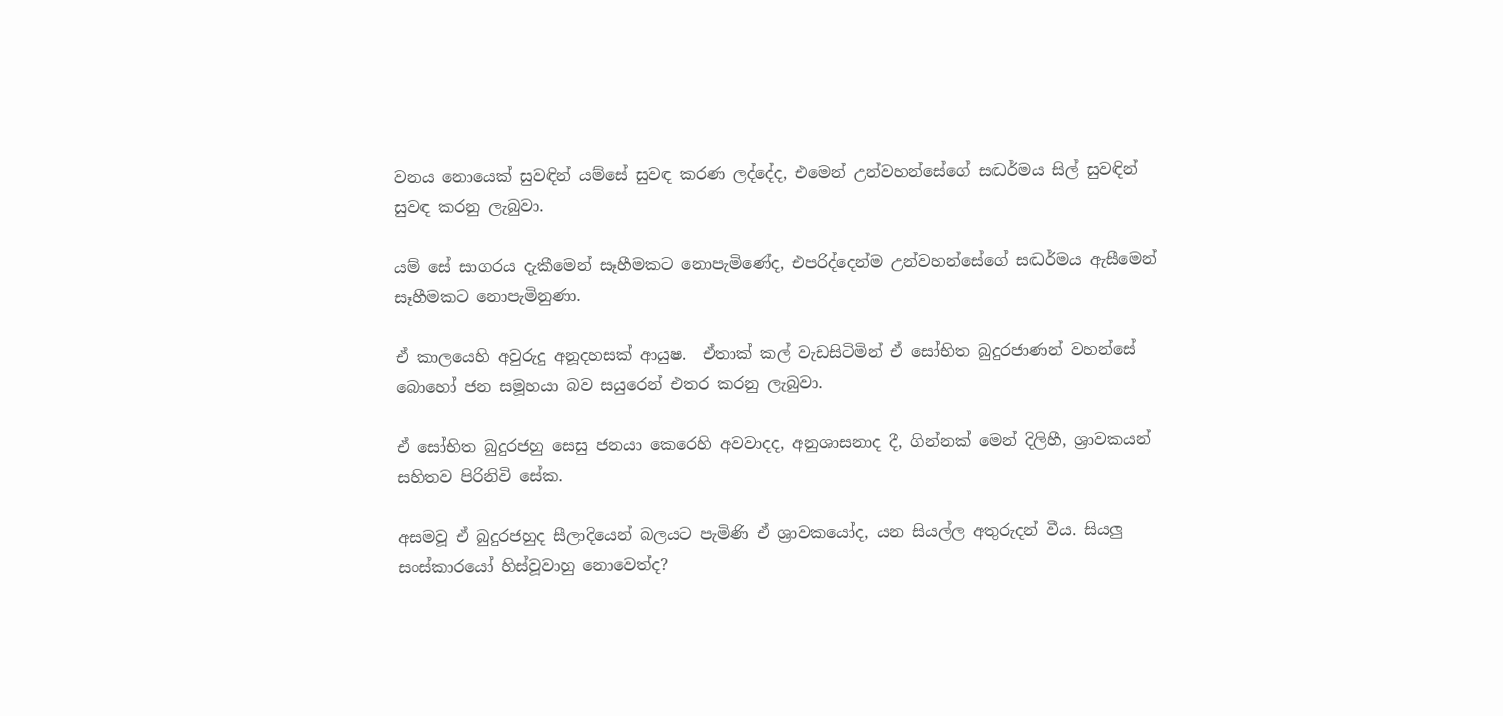වනය නොයෙක් සුවඳින් යම්සේ සුවඳ කරණ ලද්දේද, එමෙන් උන්වහන්සේගේ සද්‍ධර්මය සිල් සුවඳින් සුවඳ කරනු ලැබුවා.

යම් සේ සාගරය දැකීමෙන් සෑහීමකට නොපැමිණේද, එපරිද්දෙන්ම උන්වහන්සේගේ සද්‍ධර්මය ඇසීමෙන් සෑහීමකට නොපැමිනුණා.

ඒ කාලයෙහි අවුරුදු අනූදහසක් ආයුෂ.  ඒතාක් කල් වැඩසිටිමින් ඒ සෝභිත බුදුරජාණන් වහන්සේ  බොහෝ ජන සමූහයා බව සයුරෙන් එතර කරනු ලැබුවා.

ඒ සෝභිත බුදුරජහු සෙසු ජනයා කෙරෙහි අවවාදද, අනුශාසනාද දී, ගින්නක් මෙන් දිලිහී, ශ්‍රාවකයන් සහිතව පිරිනිවි සේක.

අසමවූ ඒ බුදුරජහුද සීලාදියෙන් බලයට පැමිණි ඒ ශ්‍රාවකයෝද, යන සියල්ල අතුරුදන් වීය. සියලු සංස්කාරයෝ හිස්වූවාහු නොවෙත්ද?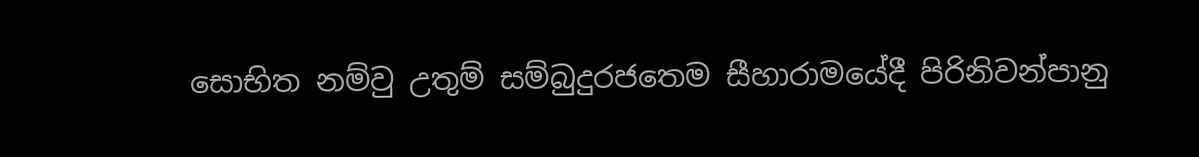සොභිත නම්වු උතුම් සම්බුදුරජතෙම සීහාරාමයේදී පිරිනිවන්පානු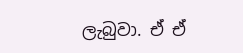ලැබුවා. ඒ ඒ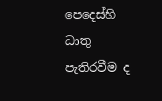පෙදෙස්හි ධාතු පැතිරවීම ද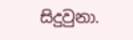සිදුවුනා.